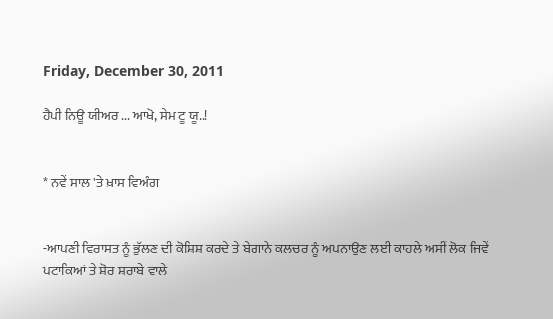Friday, December 30, 2011

ਹੈਪੀ ਨਿਊ ਯੀਅਰ ... ਆਖੋ, ਸੇਮ ਟੂ ਯੂ..!


* ਨਵੇਂ ਸਾਲ 'ਤੇ ਖ਼ਾਸ ਵਿਅੰਗ


-ਆਪਣੀ ਵਿਰਾਸਤ ਨੂੰ ਭੁੱਲਣ ਦੀ ਕੋਸ਼ਿਸ਼ ਕਰਦੇ ਤੇ ਬੇਗਾਨੇ ਕਲਚਰ ਨੂੰ ਅਪਨਾਉਣ ਲਈ ਕਾਹਲੇ ਅਸੀਂ ਲੋਕ ਜਿਵੇਂ ਪਟਾਕਿਆਂ ਤੇ ਸ਼ੋਰ ਸ਼ਰਾਬੇ ਵਾਲੇ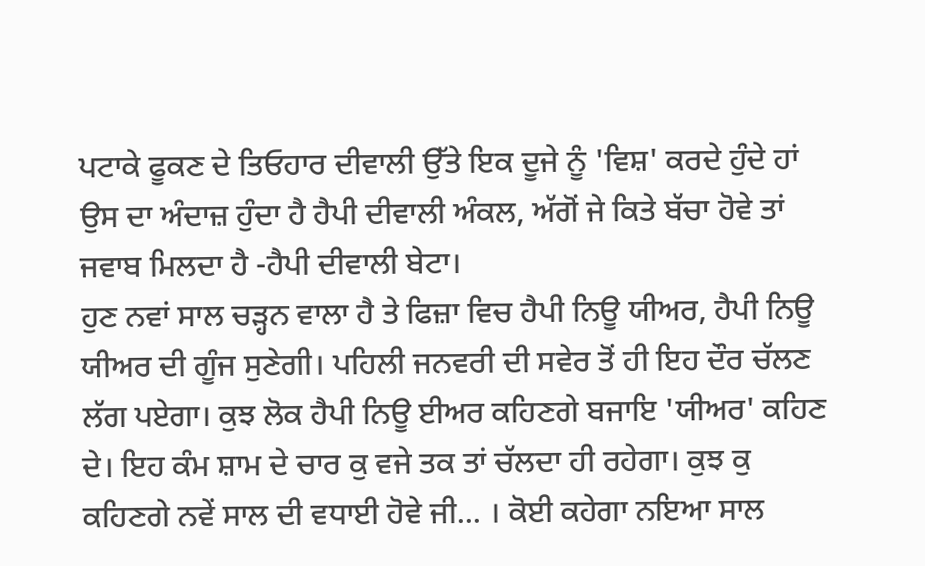ਪਟਾਕੇ ਫੂਕਣ ਦੇ ਤਿਓਹਾਰ ਦੀਵਾਲੀ ਉੱਤੇ ਇਕ ਦੂਜੇ ਨੂੰ 'ਵਿਸ਼' ਕਰਦੇ ਹੁੰਦੇ ਹਾਂ ਉਸ ਦਾ ਅੰਦਾਜ਼ ਹੁੰਦਾ ਹੈ ਹੈਪੀ ਦੀਵਾਲੀ ਅੰਕਲ, ਅੱਗੋਂ ਜੇ ਕਿਤੇ ਬੱਚਾ ਹੋਵੇ ਤਾਂ ਜਵਾਬ ਮਿਲਦਾ ਹੈ -ਹੈਪੀ ਦੀਵਾਲੀ ਬੇਟਾ।
ਹੁਣ ਨਵਾਂ ਸਾਲ ਚੜ੍ਹਨ ਵਾਲਾ ਹੈ ਤੇ ਫਿਜ਼ਾ ਵਿਚ ਹੈਪੀ ਨਿਊ ਯੀਅਰ, ਹੈਪੀ ਨਿਊ ਯੀਅਰ ਦੀ ਗੂੰਜ ਸੁਣੇਗੀ। ਪਹਿਲੀ ਜਨਵਰੀ ਦੀ ਸਵੇਰ ਤੋਂ ਹੀ ਇਹ ਦੌਰ ਚੱਲਣ ਲੱਗ ਪਏਗਾ। ਕੁਝ ਲੋਕ ਹੈਪੀ ਨਿਊ ਈਅਰ ਕਹਿਣਗੇ ਬਜਾਇ 'ਯੀਅਰ' ਕਹਿਣ ਦੇ। ਇਹ ਕੰਮ ਸ਼ਾਮ ਦੇ ਚਾਰ ਕੁ ਵਜੇ ਤਕ ਤਾਂ ਚੱਲਦਾ ਹੀ ਰਹੇਗਾ। ਕੁਝ ਕੁ ਕਹਿਣਗੇ ਨਵੇਂ ਸਾਲ ਦੀ ਵਧਾਈ ਹੋਵੇ ਜੀ... । ਕੋਈ ਕਹੇਗਾ ਨਇਆ ਸਾਲ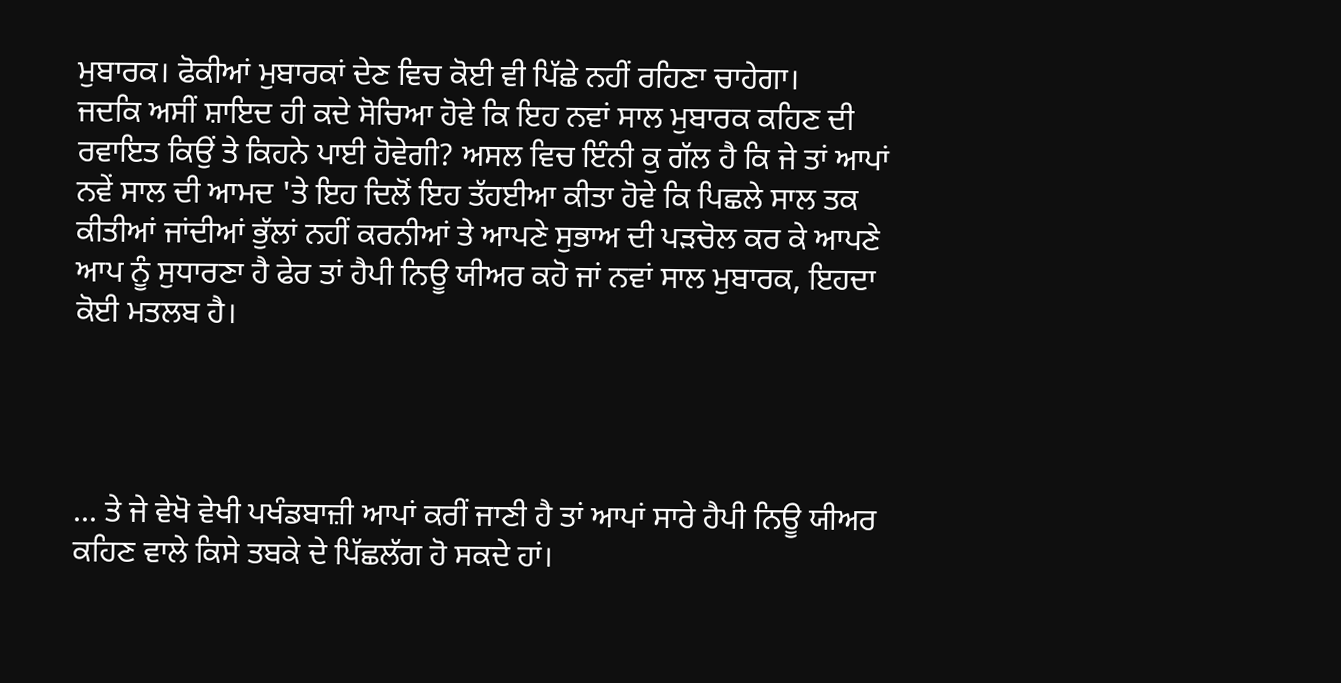ਮੁਬਾਰਕ। ਫੋਕੀਆਂ ਮੁਬਾਰਕਾਂ ਦੇਣ ਵਿਚ ਕੋਈ ਵੀ ਪਿੱਛੇ ਨਹੀਂ ਰਹਿਣਾ ਚਾਹੇਗਾ।
ਜਦਕਿ ਅਸੀਂ ਸ਼ਾਇਦ ਹੀ ਕਦੇ ਸੋਚਿਆ ਹੋਵੇ ਕਿ ਇਹ ਨਵਾਂ ਸਾਲ ਮੁਬਾਰਕ ਕਹਿਣ ਦੀ ਰਵਾਇਤ ਕਿਉਂ ਤੇ ਕਿਹਨੇ ਪਾਈ ਹੋਵੇਗੀ? ਅਸਲ ਵਿਚ ਇੰਨੀ ਕੁ ਗੱਲ ਹੈ ਕਿ ਜੇ ਤਾਂ ਆਪਾਂ ਨਵੇਂ ਸਾਲ ਦੀ ਆਮਦ 'ਤੇ ਇਹ ਦਿਲੋਂ ਇਹ ਤੱਹਈਆ ਕੀਤਾ ਹੋਵੇ ਕਿ ਪਿਛਲੇ ਸਾਲ ਤਕ ਕੀਤੀਆਂ ਜਾਂਦੀਆਂ ਭੁੱਲਾਂ ਨਹੀਂ ਕਰਨੀਆਂ ਤੇ ਆਪਣੇ ਸੁਭਾਅ ਦੀ ਪੜਚੋਲ ਕਰ ਕੇ ਆਪਣੇ ਆਪ ਨੂੰ ਸੁਧਾਰਣਾ ਹੈ ਫੇਰ ਤਾਂ ਹੈਪੀ ਨਿਊ ਯੀਅਰ ਕਹੋ ਜਾਂ ਨਵਾਂ ਸਾਲ ਮੁਬਾਰਕ, ਇਹਦਾ ਕੋਈ ਮਤਲਬ ਹੈ।




... ਤੇ ਜੇ ਵੇਖੋ ਵੇਖੀ ਪਖੰਡਬਾਜ਼ੀ ਆਪਾਂ ਕਰੀਂ ਜਾਣੀ ਹੈ ਤਾਂ ਆਪਾਂ ਸਾਰੇ ਹੈਪੀ ਨਿਊ ਯੀਅਰ ਕਹਿਣ ਵਾਲੇ ਕਿਸੇ ਤਬਕੇ ਦੇ ਪਿੱਛਲੱਗ ਹੋ ਸਕਦੇ ਹਾਂ।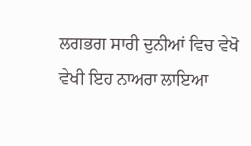ਲਗਭਗ ਸਾਰੀ ਦੁਨੀਆਂ ਵਿਚ ਵੇਖੋ ਵੇਖੀ ਇਹ ਨਾਅਰਾ ਲਾਇਆ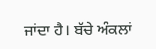ਜਾਂਦਾ ਹੈ। ਬੱਚੇ ਅੰਕਲਾਂ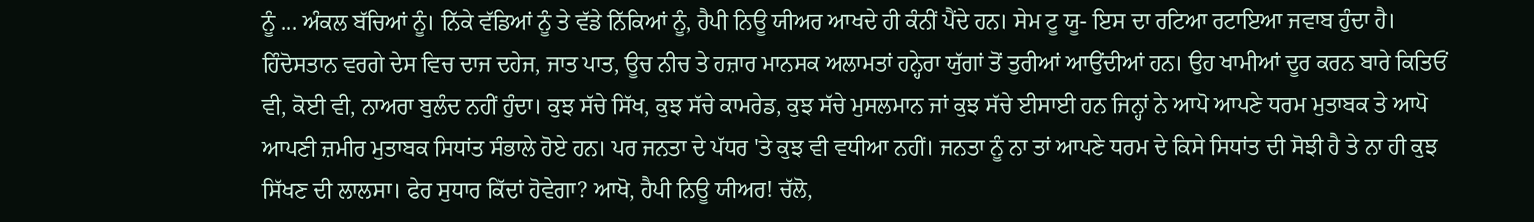ਨੂੰ ... ਅੰਕਲ ਬੱਚਿਆਂ ਨੂੰ। ਨਿੱਕੇ ਵੱਡਿਆਂ ਨੂੰ ਤੇ ਵੱਡੇ ਨਿੱਕਿਆਂ ਨੂੰ, ਹੈਪੀ ਨਿਊ ਯੀਅਰ ਆਖਦੇ ਹੀ ਕੰਨੀਂ ਪੈਂਦੇ ਹਨ। ਸੇਮ ਟੂ ਯੂ- ਇਸ ਦਾ ਰਟਿਆ ਰਟਾਇਆ ਜਵਾਬ ਹੁੰਦਾ ਹੈ।
ਹਿੰਦੋਸਤਾਨ ਵਰਗੇ ਦੇਸ ਵਿਚ ਦਾਜ ਦਹੇਜ, ਜਾਤ ਪਾਤ, ਊਚ ਨੀਚ ਤੇ ਹਜ਼ਾਰ ਮਾਨਸਕ ਅਲਾਮਤਾਂ ਹਨ੍ਹੇਰਾ ਯੁੱਗਾਂ ਤੋਂ ਤੁਰੀਆਂ ਆਉਂਦੀਆਂ ਹਨ। ਉਹ ਖਾਮੀਆਂ ਦੂਰ ਕਰਨ ਬਾਰੇ ਕਿਤਿਓਂ ਵੀ, ਕੋਈ ਵੀ, ਨਾਅਰਾ ਬੁਲੰਦ ਨਹੀਂ ਹੁੰਦਾ। ਕੁਝ ਸੱਚੇ ਸਿੱਖ, ਕੁਝ ਸੱਚੇ ਕਾਮਰੇਡ, ਕੁਝ ਸੱਚੇ ਮੁਸਲਮਾਨ ਜਾਂ ਕੁਝ ਸੱਚੇ ਈਸਾਈ ਹਨ ਜਿਨ੍ਹਾਂ ਨੇ ਆਪੋ ਆਪਣੇ ਧਰਮ ਮੁਤਾਬਕ ਤੇ ਆਪੋ ਆਪਣੀ ਜ਼ਮੀਰ ਮੁਤਾਬਕ ਸਿਧਾਂਤ ਸੰਭਾਲੇ ਹੋਏ ਹਨ। ਪਰ ਜਨਤਾ ਦੇ ਪੱਧਰ 'ਤੇ ਕੁਝ ਵੀ ਵਧੀਆ ਨਹੀਂ। ਜਨਤਾ ਨੂੰ ਨਾ ਤਾਂ ਆਪਣੇ ਧਰਮ ਦੇ ਕਿਸੇ ਸਿਧਾਂਤ ਦੀ ਸੋਝੀ ਹੈ ਤੇ ਨਾ ਹੀ ਕੁਝ ਸਿੱਖਣ ਦੀ ਲਾਲਸਾ। ਫੇਰ ਸੁਧਾਰ ਕਿੱਦਾਂ ਹੋਵੇਗਾ? ਆਖੋ, ਹੈਪੀ ਨਿਊ ਯੀਅਰ! ਚੱਲੋ,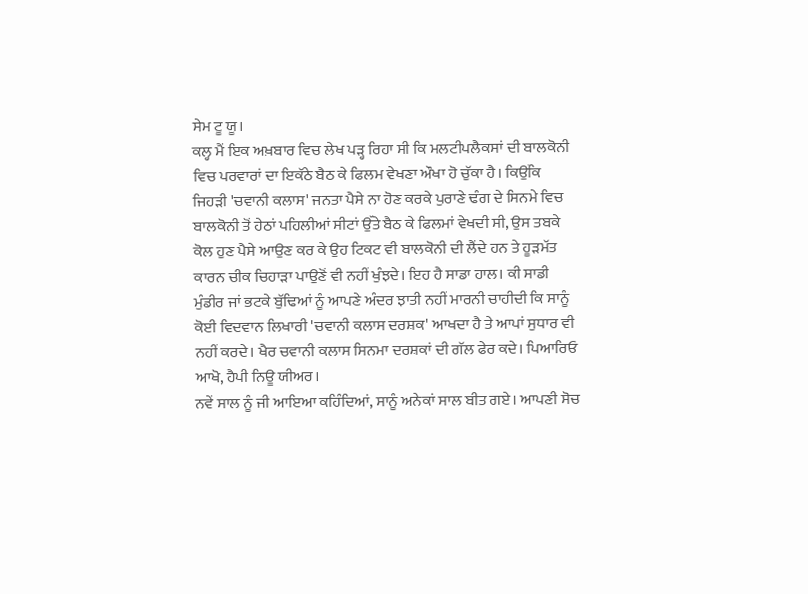ਸੇਮ ਟੂ ਯੂ।
ਕਲ੍ਹ ਮੈਂ ਇਕ ਅਖ਼ਬਾਰ ਵਿਚ ਲੇਖ ਪੜ੍ਹ ਰਿਹਾ ਸੀ ਕਿ ਮਲਟੀਪਲੈਕਸਾਂ ਦੀ ਬਾਲਕੋਨੀ ਵਿਚ ਪਰਵਾਰਾਂ ਦਾ ਇਕੱਠੇ ਬੈਠ ਕੇ ਫਿਲਮ ਵੇਖਣਾ ਔਖਾ ਹੋ ਚੁੱਕਾ ਹੈ। ਕਿਉਂਕਿ ਜਿਹੜੀ 'ਚਵਾਨੀ ਕਲਾਸ' ਜਨਤਾ ਪੈਸੇ ਨਾ ਹੋਣ ਕਰਕੇ ਪੁਰਾਣੇ ਢੰਗ ਦੇ ਸਿਨਮੇ ਵਿਚ ਬਾਲਕੋਨੀ ਤੋਂ ਹੇਠਾਂ ਪਹਿਲੀਆਂ ਸੀਟਾਂ ਉੱਤੇ ਬੈਠ ਕੇ ਫਿਲਮਾਂ ਵੇਖਦੀ ਸੀ, ਉਸ ਤਬਕੇ ਕੋਲ ਹੁਣ ਪੈਸੇ ਆਉਣ ਕਰ ਕੇ ਉਹ ਟਿਕਟ ਵੀ ਬਾਲਕੋਨੀ ਦੀ ਲੈਂਦੇ ਹਨ ਤੇ ਹੂੜਮੱਤ ਕਾਰਨ ਚੀਕ ਚਿਹਾੜਾ ਪਾਉਣੋਂ ਵੀ ਨਹੀਂ ਖੁੰਝਦੇ। ਇਹ ਹੈ ਸਾਡਾ ਹਾਲ। ਕੀ ਸਾਡੀ ਮੁੰਡੀਰ ਜਾਂ ਭਟਕੇ ਬੁੱਢਿਆਂ ਨੂੰ ਆਪਣੇ ਅੰਦਰ ਝਾਤੀ ਨਹੀਂ ਮਾਰਨੀ ਚਾਹੀਦੀ ਕਿ ਸਾਨੂੰ ਕੋਈ ਵਿਦਵਾਨ ਲਿਖਾਰੀ 'ਚਵਾਨੀ ਕਲਾਸ ਦਰਸ਼ਕ' ਆਖਦਾ ਹੈ ਤੇ ਆਪਾਂ ਸੁਧਾਰ ਵੀ ਨਹੀਂ ਕਰਦੇ। ਖੈਰ ਚਵਾਨੀ ਕਲਾਸ ਸਿਨਮਾ ਦਰਸ਼ਕਾਂ ਦੀ ਗੱਲ ਫੇਰ ਕਦੇ। ਪਿਆਰਿਓ ਆਖੋ, ਹੈਪੀ ਨਿਊ ਯੀਅਰ।
ਨਵੇਂ ਸਾਲ ਨੂੰ ਜੀ ਆਇਆ ਕਹਿੰਦਿਆਂ, ਸਾਨੂੰ ਅਨੇਕਾਂ ਸਾਲ ਬੀਤ ਗਏ। ਆਪਣੀ ਸੋਚ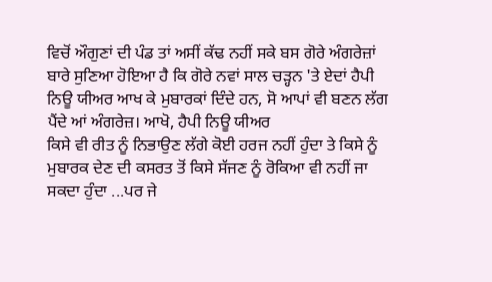ਵਿਚੋਂ ਔਗੁਣਾਂ ਦੀ ਪੰਡ ਤਾਂ ਅਸੀਂ ਕੱਢ ਨਹੀਂ ਸਕੇ ਬਸ ਗੋਰੇ ਅੰਗਰੇਜ਼ਾਂ ਬਾਰੇ ਸੁਣਿਆ ਹੋਇਆ ਹੈ ਕਿ ਗੋਰੇ ਨਵਾਂ ਸਾਲ ਚੜ੍ਹਨ 'ਤੇ ਏਦਾਂ ਹੈਪੀ ਨਿਊ ਯੀਅਰ ਆਖ ਕੇ ਮੁਬਾਰਕਾਂ ਦਿੰਦੇ ਹਨ, ਸੋ ਆਪਾਂ ਵੀ ਬਣਨ ਲੱਗ ਪੈਂਦੇ ਆਂ ਅੰਗਰੇਜ਼। ਆਖੋ, ਹੈਪੀ ਨਿਊ ਯੀਅਰ
ਕਿਸੇ ਵੀ ਰੀਤ ਨੂੰ ਨਿਭਾਉਣ ਲੱਗੇ ਕੋਈ ਹਰਜ ਨਹੀਂ ਹੁੰਦਾ ਤੇ ਕਿਸੇ ਨੂੰ ਮੁਬਾਰਕ ਦੇਣ ਦੀ ਕਸਰਤ ਤੋਂ ਕਿਸੇ ਸੱਜਣ ਨੂੰ ਰੋਕਿਆ ਵੀ ਨਹੀਂ ਜਾ ਸਕਦਾ ਹੁੰਦਾ ...ਪਰ ਜੇ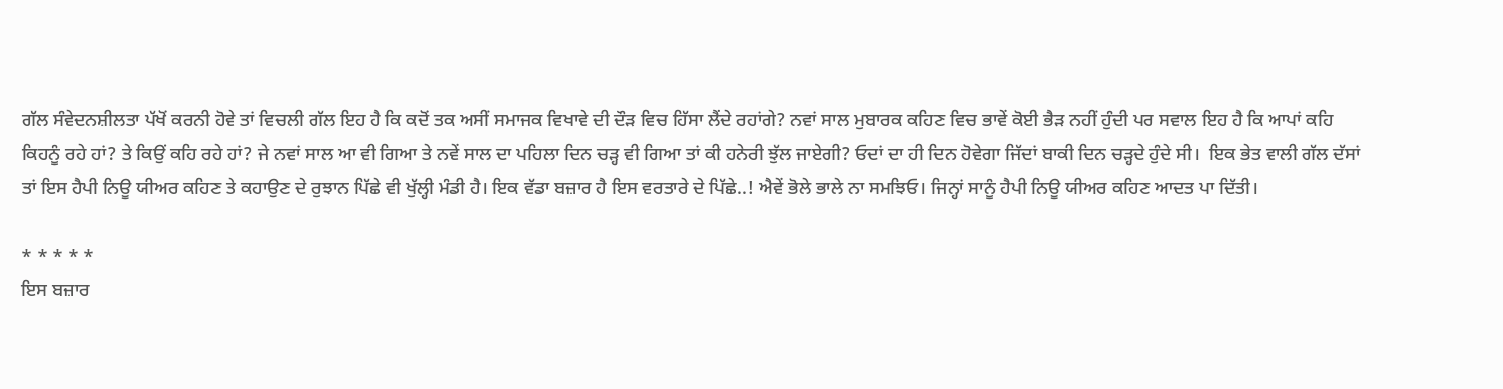ਗੱਲ ਸੰਵੇਦਨਸ਼ੀਲਤਾ ਪੱਖੋਂ ਕਰਨੀ ਹੋਵੇ ਤਾਂ ਵਿਚਲੀ ਗੱਲ ਇਹ ਹੈ ਕਿ ਕਦੋਂ ਤਕ ਅਸੀਂ ਸਮਾਜਕ ਵਿਖਾਵੇ ਦੀ ਦੌੜ ਵਿਚ ਹਿੱਸਾ ਲੈਂਦੇ ਰਹਾਂਗੇ? ਨਵਾਂ ਸਾਲ ਮੁਬਾਰਕ ਕਹਿਣ ਵਿਚ ਭਾਵੇਂ ਕੋਈ ਭੈੜ ਨਹੀਂ ਹੁੰਦੀ ਪਰ ਸਵਾਲ ਇਹ ਹੈ ਕਿ ਆਪਾਂ ਕਹਿ ਕਿਹਨੂੰ ਰਹੇ ਹਾਂ? ਤੇ ਕਿਉਂ ਕਹਿ ਰਹੇ ਹਾਂ? ਜੇ ਨਵਾਂ ਸਾਲ ਆ ਵੀ ਗਿਆ ਤੇ ਨਵੇਂ ਸਾਲ ਦਾ ਪਹਿਲਾ ਦਿਨ ਚੜ੍ਹ ਵੀ ਗਿਆ ਤਾਂ ਕੀ ਹਨੇਰੀ ਝੁੱਲ ਜਾਏਗੀ? ਓਦਾਂ ਦਾ ਹੀ ਦਿਨ ਹੋਵੇਗਾ ਜਿੱਦਾਂ ਬਾਕੀ ਦਿਨ ਚੜ੍ਹਦੇ ਹੁੰਦੇ ਸੀ।  ਇਕ ਭੇਤ ਵਾਲੀ ਗੱਲ ਦੱਸਾਂ ਤਾਂ ਇਸ ਹੈਪੀ ਨਿਊ ਯੀਅਰ ਕਹਿਣ ਤੇ ਕਹਾਉਣ ਦੇ ਰੁਝਾਨ ਪਿੱਛੇ ਵੀ ਖੁੱਲ੍ਹੀ ਮੰਡੀ ਹੈ। ਇਕ ਵੱਡਾ ਬਜ਼ਾਰ ਹੈ ਇਸ ਵਰਤਾਰੇ ਦੇ ਪਿੱਛੇ..! ਐਵੇਂ ਭੋਲੇ ਭਾਲੇ ਨਾ ਸਮਝਿਓ। ਜਿਨ੍ਹਾਂ ਸਾਨੂੰ ਹੈਪੀ ਨਿਊ ਯੀਅਰ ਕਹਿਣ ਆਦਤ ਪਾ ਦਿੱਤੀ।

* * * * *
ਇਸ ਬਜ਼ਾਰ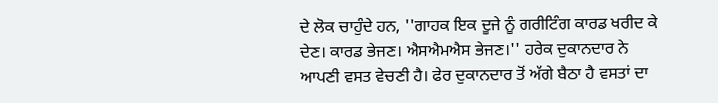ਦੇ ਲੋਕ ਚਾਹੁੰਦੇ ਹਨ, ''ਗਾਹਕ ਇਕ ਦੂਜੇ ਨੂੰ ਗਰੀਟਿੰਗ ਕਾਰਡ ਖਰੀਦ ਕੇ ਦੇਣ। ਕਾਰਡ ਭੇਜਣ। ਐਸਐਮਐਸ ਭੇਜਣ।'' ਹਰੇਕ ਦੁਕਾਨਦਾਰ ਨੇ ਆਪਣੀ ਵਸਤ ਵੇਚਣੀ ਹੈ। ਫੇਰ ਦੁਕਾਨਦਾਰ ਤੋਂ ਅੱਗੇ ਬੈਠਾ ਹੈ ਵਸਤਾਂ ਦਾ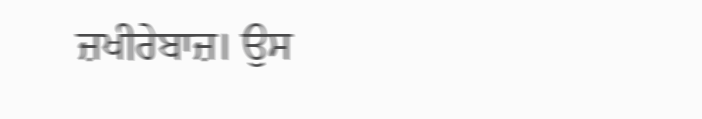ਜ਼ਖੀਰੇਬਾਜ਼। ਉਸ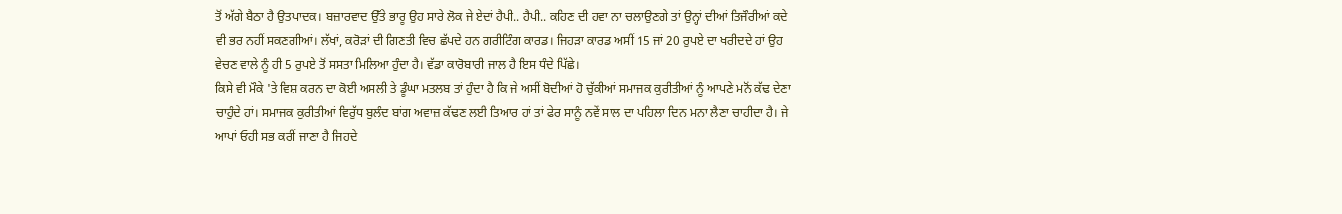ਤੋਂ ਅੱਗੇ ਬੈਠਾ ਹੈ ਉਤਪਾਦਕ। ਬਜ਼ਾਰਵਾਦ ਉੱਤੇ ਭਾਰੂ ਉਹ ਸਾਰੇ ਲੋਕ ਜੇ ਏਦਾਂ ਹੈਪੀ.. ਹੈਪੀ.. ਕਹਿਣ ਦੀ ਹਵਾ ਨਾ ਚਲਾਉਣਗੇ ਤਾਂ ਉਨ੍ਹਾਂ ਦੀਆਂ ਤਿਜੌਰੀਆਂ ਕਦੇ ਵੀ ਭਰ ਨਹੀਂ ਸਕਣਗੀਆਂ। ਲੱਖਾਂ, ਕਰੋੜਾਂ ਦੀ ਗਿਣਤੀ ਵਿਚ ਛੱਪਦੇ ਹਨ ਗਰੀਟਿੰਗ ਕਾਰਡ। ਜਿਹੜਾ ਕਾਰਡ ਅਸੀਂ 15 ਜਾਂ 20 ਰੁਪਏ ਦਾ ਖਰੀਦਦੇ ਹਾਂ ਉਹ ਵੇਚਣ ਵਾਲੇ ਨੂੰ ਹੀ 5 ਰੁਪਏ ਤੋਂ ਸਸਤਾ ਮਿਲਿਆ ਹੁੰਦਾ ਹੈ। ਵੱਡਾ ਕਾਰੋਬਾਰੀ ਜਾਲ ਹੈ ਇਸ ਧੰਦੇ ਪਿੱਛੇ।
ਕਿਸੇ ਵੀ ਮੌਕੇ 'ਤੇ ਵਿਸ਼ ਕਰਨ ਦਾ ਕੋਈ ਅਸਲੀ ਤੇ ਡੂੰਘਾ ਮਤਲਬ ਤਾਂ ਹੁੰਦਾ ਹੈ ਕਿ ਜੇ ਅਸੀਂ ਬੋਦੀਆਂ ਹੋ ਚੁੱਕੀਆਂ ਸਮਾਜਕ ਕੁਰੀਤੀਆਂ ਨੂੰ ਆਪਣੇ ਮਨੋਂ ਕੱਢ ਦੇਣਾ ਚਾਹੁੰਦੇ ਹਾਂ। ਸਮਾਜਕ ਕੁਰੀਤੀਆਂ ਵਿਰੁੱਧ ਬੁਲੰਦ ਬਾਂਗ ਅਵਾਜ਼ ਕੱਢਣ ਲਈ ਤਿਆਰ ਹਾਂ ਤਾਂ ਫੇਰ ਸਾਨੂੰ ਨਵੇਂ ਸਾਲ ਦਾ ਪਹਿਲਾ ਦਿਨ ਮਨਾ ਲੈਣਾ ਚਾਹੀਦਾ ਹੈ। ਜੇ ਆਪਾਂ ਓਹੀ ਸਭ ਕਰੀਂ ਜਾਣਾ ਹੈ ਜਿਹਦੇ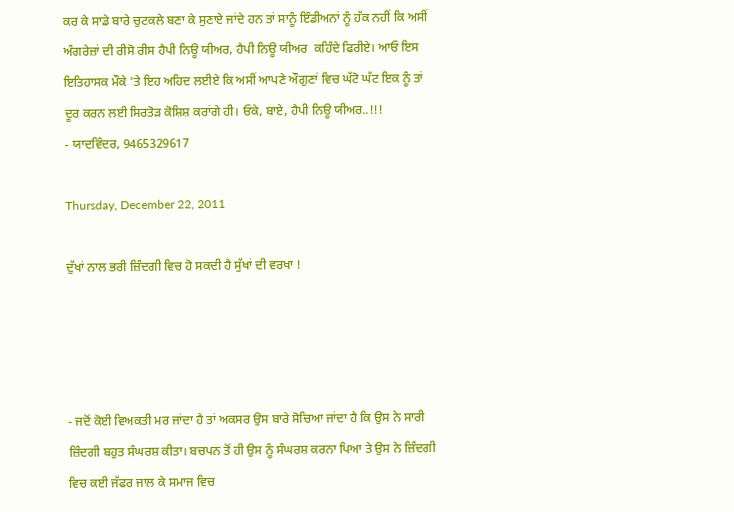ਕਰ ਕੇ ਸਾਡੇ ਬਾਰੇ ਚੁਟਕਲੇ ਬਣਾ ਕੇ ਸੁਣਾਏ ਜਾਂਦੇ ਹਨ ਤਾਂ ਸਾਨੂੰ ਇੰਡੀਅਨਾਂ ਨੂੰ ਹੱਕ ਨਹੀਂ ਕਿ ਅਸੀਂ ਅੰਗਰੇਜ਼ਾਂ ਦੀ ਰੀਸੋ ਰੀਸ ਹੈਪੀ ਨਿਊ ਯੀਅਰ, ਹੈਪੀ ਨਿਊ ਯੀਅਰ  ਕਹਿੰਦੇ ਫਿਰੀਏ। ਆਓ ਇਸ ਇਤਿਹਾਸਕ ਮੌਕੇ 'ਤੇ ਇਹ ਅਹਿਦ ਲਈਏ ਕਿ ਅਸੀਂ ਆਪਣੇ ਔਗੁਣਾਂ ਵਿਚ ਘੱਟੋ ਘੱਟ ਇਕ ਨੂੰ ਤਾਂ ਦੂਰ ਕਰਨ ਲਈ ਸਿਰਤੋੜ ਕੋਸ਼ਿਸ਼ ਕਰਾਂਗੇ ਹੀ। ਓਕੇ, ਬਾਏ, ਹੈਪੀ ਨਿਊ ਯੀਅਰ..!!!
- ਯਾਦਵਿੰਦਰ, 9465329617

Thursday, December 22, 2011

ਦੁੱਖਾਂ ਨਾਲ ਭਰੀ ਜ਼ਿੰਦਗੀ ਵਿਚ ਹੋ ਸਕਦੀ ਹੈ ਸੁੱਖਾਂ ਦੀ ਵਰਖਾ !




- ਜਦੋਂ ਕੋਈ ਵਿਅਕਤੀ ਮਰ ਜਾਂਦਾ ਹੈ ਤਾਂ ਅਕਸਰ ਉਸ ਬਾਰੇ ਸੋਚਿਆ ਜਾਂਦਾ ਹੈ ਕਿ ਉਸ ਨੇ ਸਾਰੀ ਜ਼ਿੰਦਗੀ ਬਹੁਤ ਸੰਘਰਸ਼ ਕੀਤਾ। ਬਚਪਨ ਤੋਂ ਹੀ ਉਸ ਨੂੰ ਸੰਘਰਸ਼ ਕਰਨਾ ਪਿਆ ਤੇ ਉਸ ਨੇ ਜ਼ਿੰਦਗੀ ਵਿਚ ਕਈ ਜੱਫਰ ਜਾਲ ਕੇ ਸਮਾਜ ਵਿਚ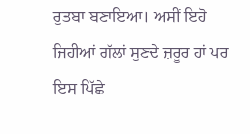ਰੁਤਬਾ ਬਣਾਇਆ। ਅਸੀਂ ਇਹੋ ਜਿਹੀਆਂ ਗੱਲਾਂ ਸੁਣਦੇ ਜ਼ਰੂਰ ਹਾਂ ਪਰ ਇਸ ਪਿੱਛੇ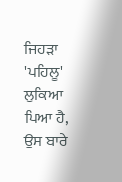ਜਿਹੜਾ 'ਪਹਿਲੂ' ਲੁਕਿਆ ਪਿਆ ਹੈ, ਉਸ ਬਾਰੇ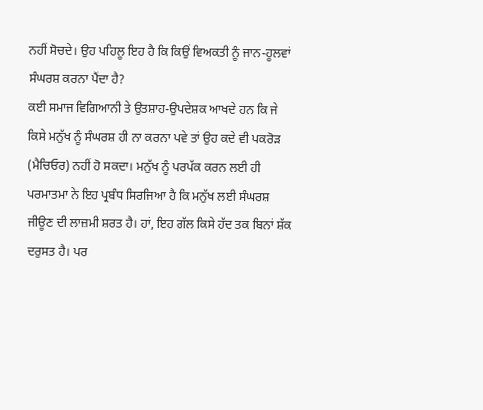ਨਹੀਂ ਸੋਚਦੇ। ਉਹ ਪਹਿਲੂ ਇਹ ਹੈ ਕਿ ਕਿਉਂ ਵਿਅਕਤੀ ਨੂੰ ਜਾਨ-ਹੂਲਵਾਂ ਸੰਘਰਸ਼ ਕਰਨਾ ਪੈਂਦਾ ਹੈ?
ਕਈ ਸਮਾਜ ਵਿਗਿਆਨੀ ਤੇ ਉਤਸ਼ਾਹ-ਉਪਦੇਸ਼ਕ ਆਖਦੇ ਹਨ ਕਿ ਜੇ ਕਿਸੇ ਮਨੁੱਖ ਨੂੰ ਸੰਘਰਸ਼ ਹੀ ਨਾ ਕਰਨਾ ਪਵੇ ਤਾਂ ਉਹ ਕਦੇ ਵੀ ਪਕਰੋੜ (ਮੈਚਿਓਰ) ਨਹੀਂ ਹੋ ਸਕਦਾ। ਮਨੁੱਖ ਨੂੰ ਪਰਪੱਕ ਕਰਨ ਲਈ ਹੀ ਪਰਮਾਤਮਾ ਨੇ ਇਹ ਪ੍ਰਬੰਧ ਸਿਰਜਿਆ ਹੈ ਕਿ ਮਨੁੱਖ ਲਈ ਸੰਘਰਸ਼ ਜੀਊਣ ਦੀ ਲਾਜ਼ਮੀ ਸ਼ਰਤ ਹੈ। ਹਾਂ, ਇਹ ਗੱਲ ਕਿਸੇ ਹੱਦ ਤਕ ਬਿਨਾਂ ਸ਼ੱਕ ਦਰੁਸਤ ਹੈ। ਪਰ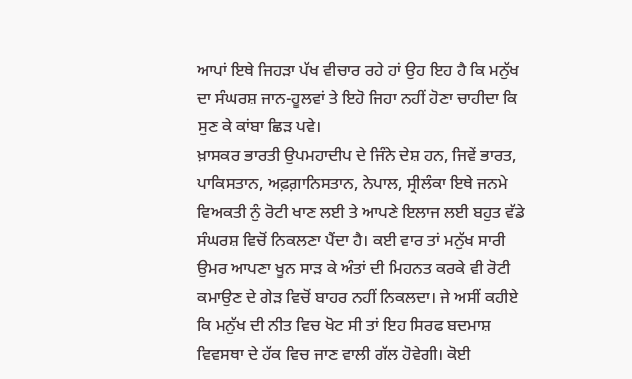ਆਪਾਂ ਇਥੇ ਜਿਹੜਾ ਪੱਖ ਵੀਚਾਰ ਰਹੇ ਹਾਂ ਉਹ ਇਹ ਹੈ ਕਿ ਮਨੁੱਖ ਦਾ ਸੰਘਰਸ਼ ਜਾਨ-ਹੂਲਵਾਂ ਤੇ ਇਹੋ ਜਿਹਾ ਨਹੀਂ ਹੋਣਾ ਚਾਹੀਦਾ ਕਿ ਸੁਣ ਕੇ ਕਾਂਬਾ ਛਿੜ ਪਵੇ।
ਖ਼ਾਸਕਰ ਭਾਰਤੀ ਉਪਮਹਾਦੀਪ ਦੇ ਜਿੰਨੇ ਦੇਸ਼ ਹਨ, ਜਿਵੇਂ ਭਾਰਤ, ਪਾਕਿਸਤਾਨ, ਅਫ਼ਗ਼ਾਨਿਸਤਾਨ, ਨੇਪਾਲ, ਸ੍ਰੀਲੰਕਾ ਇਥੇ ਜਨਮੇ ਵਿਅਕਤੀ ਨੁੰ ਰੋਟੀ ਖਾਣ ਲਈ ਤੇ ਆਪਣੇ ਇਲਾਜ ਲਈ ਬਹੁਤ ਵੱਡੇ ਸੰਘਰਸ਼ ਵਿਚੋਂ ਨਿਕਲਣਾ ਪੈਂਦਾ ਹੈ। ਕਈ ਵਾਰ ਤਾਂ ਮਨੁੱਖ ਸਾਰੀ ਉਮਰ ਆਪਣਾ ਖੂਨ ਸਾੜ ਕੇ ਅੰਤਾਂ ਦੀ ਮਿਹਨਤ ਕਰਕੇ ਵੀ ਰੋਟੀ ਕਮਾਉਣ ਦੇ ਗੇੜ ਵਿਚੋਂ ਬਾਹਰ ਨਹੀਂ ਨਿਕਲਦਾ। ਜੇ ਅਸੀਂ ਕਹੀਏ ਕਿ ਮਨੁੱਖ ਦੀ ਨੀਤ ਵਿਚ ਖੋਟ ਸੀ ਤਾਂ ਇਹ ਸਿਰਫ ਬਦਮਾਸ਼ ਵਿਵਸਥਾ ਦੇ ਹੱਕ ਵਿਚ ਜਾਣ ਵਾਲੀ ਗੱਲ ਹੋਵੇਗੀ। ਕੋਈ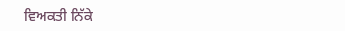ਵਿਅਕਤੀ ਨਿੱਕੇ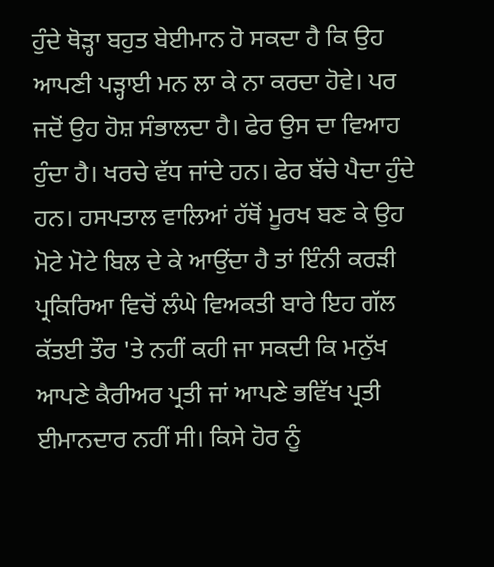ਹੁੰਦੇ ਥੋੜ੍ਹਾ ਬਹੁਤ ਬੇਈਮਾਨ ਹੋ ਸਕਦਾ ਹੈ ਕਿ ਉਹ ਆਪਣੀ ਪੜ੍ਹਾਈ ਮਨ ਲਾ ਕੇ ਨਾ ਕਰਦਾ ਹੋਵੇ। ਪਰ ਜਦੋਂ ਉਹ ਹੋਸ਼ ਸੰਭਾਲਦਾ ਹੈ। ਫੇਰ ਉਸ ਦਾ ਵਿਆਹ ਹੁੰਦਾ ਹੈ। ਖਰਚੇ ਵੱਧ ਜਾਂਦੇ ਹਨ। ਫੇਰ ਬੱਚੇ ਪੈਦਾ ਹੁੰਦੇ ਹਨ। ਹਸਪਤਾਲ ਵਾਲਿਆਂ ਹੱਥੋਂ ਮੂਰਖ ਬਣ ਕੇ ਉਹ ਮੋਟੇ ਮੋਟੇ ਬਿਲ ਦੇ ਕੇ ਆਉਂਦਾ ਹੈ ਤਾਂ ਇੰਨੀ ਕਰੜੀ ਪ੍ਰਕਿਰਿਆ ਵਿਚੋਂ ਲੰਘੇ ਵਿਅਕਤੀ ਬਾਰੇ ਇਹ ਗੱਲ ਕੱਤਈ ਤੌਰ 'ਤੇ ਨਹੀਂ ਕਹੀ ਜਾ ਸਕਦੀ ਕਿ ਮਨੁੱਖ ਆਪਣੇ ਕੈਰੀਅਰ ਪ੍ਰਤੀ ਜਾਂ ਆਪਣੇ ਭਵਿੱਖ ਪ੍ਰਤੀ ਈਮਾਨਦਾਰ ਨਹੀਂ ਸੀ। ਕਿਸੇ ਹੋਰ ਨੂੰ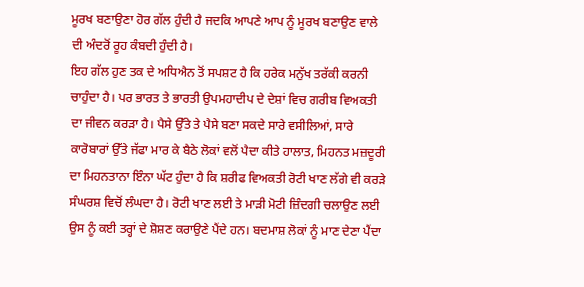ਮੂਰਖ ਬਣਾਉਣਾ ਹੋਰ ਗੱਲ ਹੁੰਦੀ ਹੈ ਜਦਕਿ ਆਪਣੇ ਆਪ ਨੂੰ ਮੂਰਖ ਬਣਾਉਣ ਵਾਲੇ ਦੀ ਅੰਦਰੋਂ ਰੂਹ ਕੰਬਦੀ ਹੁੰਦੀ ਹੈ।
ਇਹ ਗੱਲ ਹੁਣ ਤਕ ਦੇ ਅਧਿਐਨ ਤੋਂ ਸਪਸ਼ਟ ਹੈ ਕਿ ਹਰੇਕ ਮਨੁੱਖ ਤਰੱਕੀ ਕਰਨੀ ਚਾਹੁੰਦਾ ਹੈ। ਪਰ ਭਾਰਤ ਤੇ ਭਾਰਤੀ ਉਪਮਹਾਦੀਪ ਦੇ ਦੇਸ਼ਾਂ ਵਿਚ ਗਰੀਬ ਵਿਅਕਤੀ ਦਾ ਜੀਵਨ ਕਰੜਾ ਹੈ। ਪੈਸੇ ਉੱਤੇ ਤੇ ਪੈਸੇ ਬਣਾ ਸਕਦੇ ਸਾਰੇ ਵਸੀਲਿਆਂ, ਸਾਰੇ ਕਾਰੋਬਾਰਾਂ ਉੱਤੇ ਜੱਫਾ ਮਾਰ ਕੇ ਬੈਠੇ ਲੋਕਾਂ ਵਲੋਂ ਪੈਦਾ ਕੀਤੇ ਹਾਲਾਤ, ਮਿਹਨਤ ਮਜ਼ਦੂਰੀ ਦਾ ਮਿਹਨਤਾਨਾ ਇੰਨਾ ਘੱਟ ਹੁੰਦਾ ਹੈ ਕਿ ਸ਼ਰੀਫ ਵਿਅਕਤੀ ਰੋਟੀ ਖਾਣ ਲੱਗੇ ਵੀ ਕਰੜੇ ਸੰਘਰਸ਼ ਵਿਚੋਂ ਲੰਘਦਾ ਹੈ। ਰੋਟੀ ਖਾਣ ਲਈ ਤੇ ਮਾੜੀ ਮੋਟੀ ਜ਼ਿੰਦਗੀ ਚਲਾਉਣ ਲਈ ਉਸ ਨੂੰ ਕਈ ਤਰ੍ਹਾਂ ਦੇ ਸ਼ੋਸ਼ਣ ਕਰਾਉਣੇ ਪੈਂਦੇ ਹਨ। ਬਦਮਾਸ਼ ਲੋਕਾਂ ਨੂੰ ਮਾਣ ਦੇਣਾ ਪੈਂਦਾ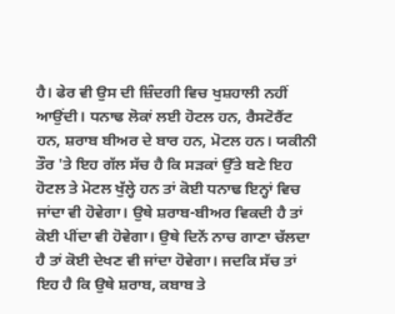ਹੈ। ਫੇਰ ਵੀ ਉਸ ਦੀ ਜ਼ਿੰਦਗੀ ਵਿਚ ਖੁਸ਼ਹਾਲੀ ਨਹੀਂ ਆਉਂਦੀ। ਧਨਾਢ ਲੋਕਾਂ ਲਈ ਹੋਟਲ ਹਨ, ਰੈਸਟੋਰੈਂਟ ਹਨ, ਸ਼ਰਾਬ ਬੀਅਰ ਦੇ ਬਾਰ ਹਨ, ਮੋਟਲ ਹਨ। ਯਕੀਨੀ ਤੌਰ 'ਤੇ ਇਹ ਗੱਲ ਸੱਚ ਹੈ ਕਿ ਸੜਕਾਂ ਉੱਤੇ ਬਣੇ ਇਹ ਹੋਟਲ ਤੇ ਮੋਟਲ ਖੁੱਲ੍ਹੇ ਹਨ ਤਾਂ ਕੋਈ ਧਨਾਢ ਇਨ੍ਹਾਂ ਵਿਚ ਜਾਂਦਾ ਵੀ ਹੋਵੇਗਾ। ਉਥੇ ਸ਼ਰਾਬ-ਬੀਅਰ ਵਿਕਦੀ ਹੈ ਤਾਂ ਕੋਈ ਪੀਂਦਾ ਵੀ ਹੋਵੇਗਾ। ਉਥੇ ਦਿਨੇਂ ਨਾਚ ਗਾਣਾ ਚੱਲਦਾ ਹੈ ਤਾਂ ਕੋਈ ਦੇਖਣ ਵੀ ਜਾਂਦਾ ਹੋਵੇਗਾ। ਜਦਕਿ ਸੱਚ ਤਾਂ ਇਹ ਹੈ ਕਿ ਉਥੇ ਸ਼ਰਾਬ, ਕਬਾਬ ਤੇ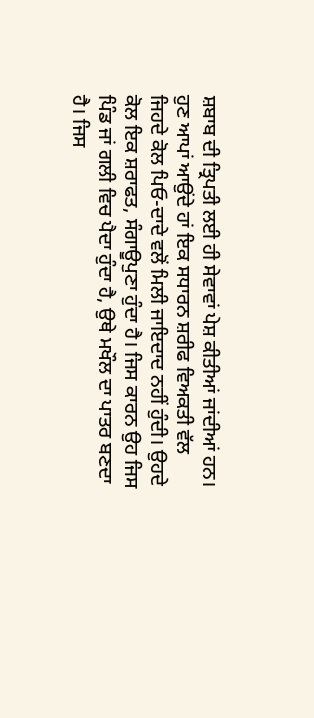ਸ਼ਬਾਬ ਦੀ ਤ੍ਰਿਪਤੀ ਲਈ ਹੀ ਸੇਵਾਵਾਂ ਪੇਸ਼ ਕੀਤੀਆਂ ਜਾਂਦੀਆਂ ਹਨ।
ਹੁਣ ਆਪਾਂ ਆਉਂਦੇ ਹਾਂ ਇਕ ਸਧਾਰਨ ਸ਼ਰੀਫ ਵਿਅਕਤੀ ਵੱਲ ਜਿਹਦੇ ਕੋਲ ਪਿਓ-ਦਾਦੇ ਵਲੋਂ ਮਿਲੀ ਜਾਇਦਾਦ ਨਹੀਂ ਹੁੰਦੀ। ਉਹਦੇ ਕੋਲ ਇਕ ਸ਼ਰਾਫਤ, ਸੰਗਾਊਪੁਣਾ ਹੁੰਦਾ ਹੈ। ਜਿਸ ਕਾਰਨ ਉਹ ਜਿਸ ਪਿੰਡ ਜਾਂ ਗਲੀ ਵਿਚ ਪੈਦਾ ਹੁੰਦਾ ਹੈ, ਉਥੇ ਮਖੌਲ ਦਾ ਪਾਤਰ ਬਣਦਾ ਹੈ। ਜਿਸ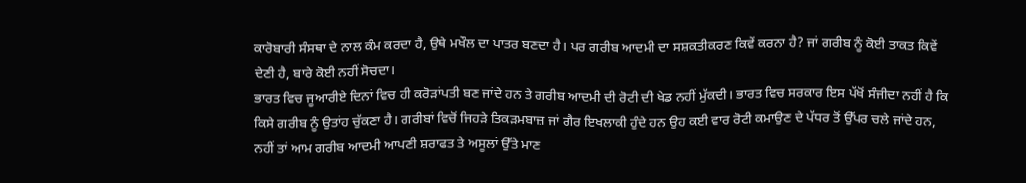ਕਾਰੋਬਾਰੀ ਸੰਸਥਾ ਦੇ ਨਾਲ ਕੰਮ ਕਰਦਾ ਹੈ, ਉਥੇ ਮਖੌਲ ਦਾ ਪਾਤਰ ਬਣਦਾ ਹੈ। ਪਰ ਗਰੀਬ ਆਦਮੀ ਦਾ ਸਸ਼ਕਤੀਕਰਣ ਕਿਵੇਂ ਕਰਨਾ ਹੈ? ਜਾਂ ਗਰੀਬ ਨੂੰ ਕੋਈ ਤਾਕਤ ਕਿਵੇਂ ਦੇਣੀ ਹੈ, ਬਾਰੇ ਕੋਈ ਨਹੀਂ ਸੋਚਦਾ।
ਭਾਰਤ ਵਿਚ ਜੂਆਰੀਏ ਦਿਨਾਂ ਵਿਚ ਹੀ ਕਰੋੜਾਂਪਤੀ ਬਣ ਜਾਂਦੇ ਹਨ ਤੇ ਗਰੀਬ ਆਦਮੀ ਦੀ ਰੋਟੀ ਦੀ ਖੇਡ ਨਹੀਂ ਮੁੱਕਦੀ। ਭਾਰਤ ਵਿਚ ਸਰਕਾਰ ਇਸ ਪੱਖੋਂ ਸੰਜੀਦਾ ਨਹੀਂ ਹੈ ਕਿ ਕਿਸੇ ਗਰੀਬ ਨੂੰ ਉਤਾਂਹ ਚੁੱਕਣਾ ਹੈ। ਗਰੀਬਾਂ ਵਿਚੋਂ ਜਿਹੜੇ ਤਿਕੜਮਬਾਜ਼ ਜਾਂ ਗੈਰ ਇਖਲਾਕੀ ਹੁੰਦੇ ਹਨ ਉਹ ਕਈ ਵਾਰ ਰੋਟੀ ਕਮਾਉਣ ਦੇ ਪੱਧਰ ਤੋਂ ਉੱਪਰ ਚਲੇ ਜਾਂਦੇ ਹਨ, ਨਹੀਂ ਤਾਂ ਆਮ ਗਰੀਬ ਆਦਮੀ ਆਪਣੀ ਸ਼ਰਾਫਤ ਤੇ ਅਸੂਲਾਂ ਉੱਤੇ ਮਾਣ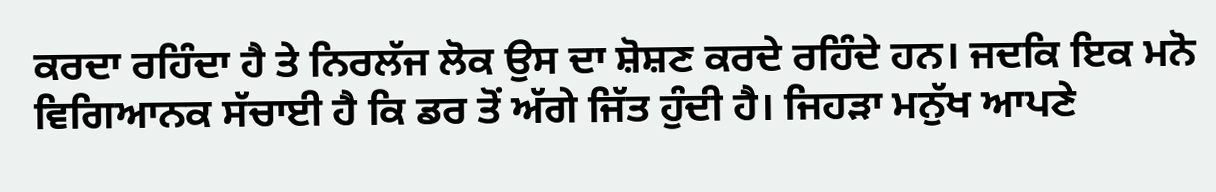ਕਰਦਾ ਰਹਿੰਦਾ ਹੈ ਤੇ ਨਿਰਲੱਜ ਲੋਕ ਉਸ ਦਾ ਸ਼ੋਸ਼ਣ ਕਰਦੇ ਰਹਿੰਦੇ ਹਨ। ਜਦਕਿ ਇਕ ਮਨੋ ਵਿਗਿਆਨਕ ਸੱਚਾਈ ਹੈ ਕਿ ਡਰ ਤੋਂ ਅੱਗੇ ਜਿੱਤ ਹੁੰਦੀ ਹੈ। ਜਿਹੜਾ ਮਨੁੱਖ ਆਪਣੇ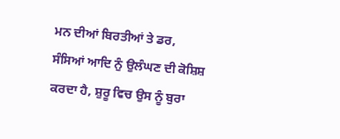ਮਨ ਦੀਆਂ ਬਿਰਤੀਆਂ ਤੇ ਡਰ, ਸੰਸਿਆਂ ਆਦਿ ਨੁੰ ਉਲੰਘਣ ਦੀ ਕੋਸ਼ਿਸ਼ ਕਰਦਾ ਹੈ, ਸ਼ੁਰੂ ਵਿਚ ਉਸ ਨੂੰ ਬੁਰਾ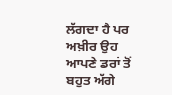ਲੱਗਦਾ ਹੈ ਪਰ ਅਖ਼ੀਰ ਉਹ ਆਪਣੇ ਡਰਾਂ ਤੋਂ ਬਹੁਤ ਅੱਗੇ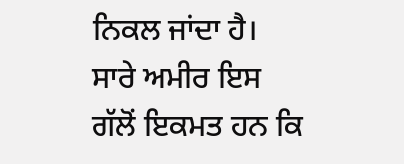ਨਿਕਲ ਜਾਂਦਾ ਹੈ।
ਸਾਰੇ ਅਮੀਰ ਇਸ ਗੱਲੋਂ ਇਕਮਤ ਹਨ ਕਿ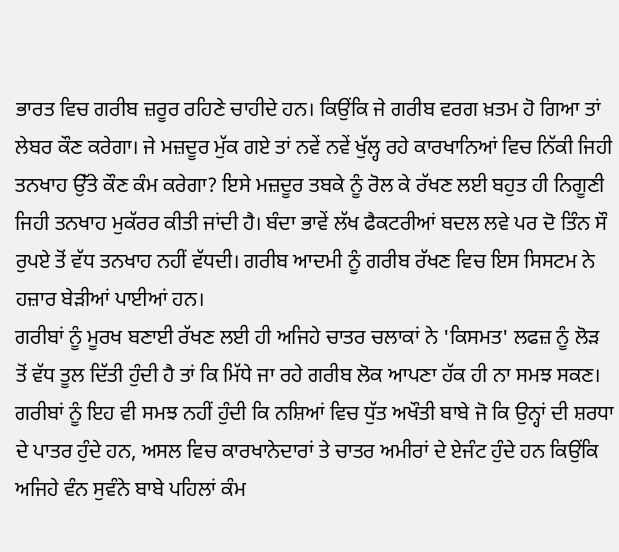ਭਾਰਤ ਵਿਚ ਗਰੀਬ ਜ਼ਰੂਰ ਰਹਿਣੇ ਚਾਹੀਦੇ ਹਨ। ਕਿਉਂਕਿ ਜੇ ਗਰੀਬ ਵਰਗ ਖ਼ਤਮ ਹੋ ਗਿਆ ਤਾਂ ਲੇਬਰ ਕੌਣ ਕਰੇਗਾ। ਜੇ ਮਜ਼ਦੂਰ ਮੁੱਕ ਗਏ ਤਾਂ ਨਵੇਂ ਨਵੇਂ ਖੁੱਲ੍ਹ ਰਹੇ ਕਾਰਖਾਨਿਆਂ ਵਿਚ ਨਿੱਕੀ ਜਿਹੀ ਤਨਖਾਹ ਉੱਤੇ ਕੌਣ ਕੰਮ ਕਰੇਗਾ? ਇਸੇ ਮਜ਼ਦੂਰ ਤਬਕੇ ਨੂੰ ਰੋਲ ਕੇ ਰੱਖਣ ਲਈ ਬਹੁਤ ਹੀ ਨਿਗੂਣੀ ਜਿਹੀ ਤਨਖਾਹ ਮੁਕੱਰਰ ਕੀਤੀ ਜਾਂਦੀ ਹੈ। ਬੰਦਾ ਭਾਵੇਂ ਲੱਖ ਫੈਕਟਰੀਆਂ ਬਦਲ ਲਵੇ ਪਰ ਦੋ ਤਿੰਨ ਸੌ ਰੁਪਏ ਤੋਂ ਵੱਧ ਤਨਖਾਹ ਨਹੀਂ ਵੱਧਦੀ। ਗਰੀਬ ਆਦਮੀ ਨੂੰ ਗਰੀਬ ਰੱਖਣ ਵਿਚ ਇਸ ਸਿਸਟਮ ਨੇ ਹਜ਼ਾਰ ਬੇੜੀਆਂ ਪਾਈਆਂ ਹਨ।
ਗਰੀਬਾਂ ਨੂੰ ਮੂਰਖ ਬਣਾਈ ਰੱਖਣ ਲਈ ਹੀ ਅਜਿਹੇ ਚਾਤਰ ਚਲਾਕਾਂ ਨੇ 'ਕਿਸਮਤ' ਲਫਜ਼ ਨੂੰ ਲੋੜ ਤੋਂ ਵੱਧ ਤੂਲ ਦਿੱਤੀ ਹੁੰਦੀ ਹੈ ਤਾਂ ਕਿ ਮਿੱਧੇ ਜਾ ਰਹੇ ਗਰੀਬ ਲੋਕ ਆਪਣਾ ਹੱਕ ਹੀ ਨਾ ਸਮਝ ਸਕਣ। ਗਰੀਬਾਂ ਨੂੰ ਇਹ ਵੀ ਸਮਝ ਨਹੀਂ ਹੁੰਦੀ ਕਿ ਨਸ਼ਿਆਂ ਵਿਚ ਧੁੱਤ ਅਖੌਤੀ ਬਾਬੇ ਜੋ ਕਿ ਉਨ੍ਹਾਂ ਦੀ ਸ਼ਰਧਾ ਦੇ ਪਾਤਰ ਹੁੰਦੇ ਹਨ, ਅਸਲ ਵਿਚ ਕਾਰਖਾਨੇਦਾਰਾਂ ਤੇ ਚਾਤਰ ਅਮੀਰਾਂ ਦੇ ਏਜੰਟ ਹੁੰਦੇ ਹਨ ਕਿਉਂਕਿ ਅਜਿਹੇ ਵੰਨ ਸੁਵੰਨੇ ਬਾਬੇ ਪਹਿਲਾਂ ਕੰਮ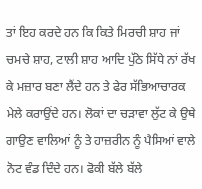ਤਾਂ ਇਹ ਕਰਦੇ ਹਨ ਕਿ ਕਿਤੇ ਮਿਰਚੀ ਸ਼ਾਹ ਜਾਂ ਚਮਚੇ ਸ਼ਾਹ, ਟਾਲੀ ਸ਼ਾਹ ਆਦਿ ਪੁੱਠੇ ਸਿੱਧੇ ਨਾਂ ਰੱਖ ਕੇ ਮਜ਼ਾਰ ਬਣਾ ਲੈਂਦੇ ਹਨ ਤੇ ਫੇਰ ਸੱਭਿਆਚਾਰਕ ਮੇਲੇ ਕਰਾਉਂਦੇ ਹਨ। ਲੋਕਾਂ ਦਾ ਚੜਾਵਾ ਲੁੱਟ ਕੇ ਉਥੇ ਗਾਉਣ ਵਾਲਿਆਂ ਨੂੰ ਤੇ ਹਾਜ਼ਰੀਨ ਨੂੰ ਪੈਸਿਆਂ ਵਾਲੇ ਨੋਟ ਵੰਡ ਦਿੰਦੇ ਹਨ। ਫੋਕੀ ਬੱਲੇ ਬੱਲੇ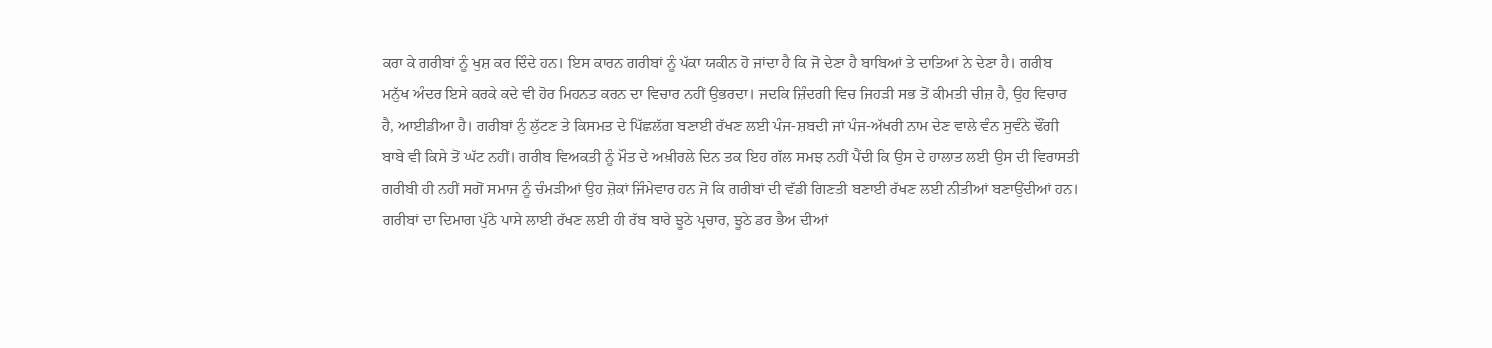ਕਰਾ ਕੇ ਗਰੀਬਾਂ ਨੂੰ ਖੁਸ਼ ਕਰ ਦਿੰਦੇ ਹਨ। ਇਸ ਕਾਰਨ ਗਰੀਬਾਂ ਨੂੰ ਪੱਕਾ ਯਕੀਨ ਹੋ ਜਾਂਦਾ ਹੈ ਕਿ ਜੋ ਦੇਣਾ ਹੈ ਬਾਬਿਆਂ ਤੇ ਦਾਤਿਆਂ ਨੇ ਦੇਣਾ ਹੈ। ਗਰੀਬ ਮਨੁੱਖ ਅੰਦਰ ਇਸੇ ਕਰਕੇ ਕਦੇ ਵੀ ਹੋਰ ਮਿਹਨਤ ਕਰਨ ਦਾ ਵਿਚਾਰ ਨਹੀਂ ਉਭਰਦਾ। ਜਦਕਿ ਜ਼ਿੰਦਗੀ ਵਿਚ ਜਿਹੜੀ ਸਭ ਤੋਂ ਕੀਮਤੀ ਚੀਜ਼ ਹੈ, ਉਹ ਵਿਚਾਰ ਹੈ, ਆਈਡੀਆ ਹੈ। ਗਰੀਬਾਂ ਨੁੰ ਲੁੱਟਣ ਤੇ ਕਿਸਮਤ ਦੇ ਪਿੱਛਲੱਗ ਬਣਾਈ ਰੱਖਣ ਲਈ ਪੰਜ-ਸ਼ਬਦੀ ਜਾਂ ਪੰਜ-ਅੱਖਰੀ ਨਾਮ ਦੇਣ ਵਾਲੇ ਵੰਨ ਸੁਵੰਨੇ ਢੌਂਗੀ ਬਾਬੇ ਵੀ ਕਿਸੇ ਤੋਂ ਘੱਟ ਨਹੀਂ। ਗਰੀਬ ਵਿਅਕਤੀ ਨੂੰ ਮੌਤ ਦੇ ਅਖ਼ੀਰਲੇ ਦਿਨ ਤਕ ਇਹ ਗੱਲ ਸਮਝ ਨਹੀਂ ਪੈਂਦੀ ਕਿ ਉਸ ਦੇ ਹਾਲਾਤ ਲਈ ਉਸ ਦੀ ਵਿਰਾਸਤੀ ਗਰੀਬੀ ਹੀ ਨਹੀਂ ਸਗੋਂ ਸਮਾਜ ਨੂੰ ਚੰਮੜੀਆਂ ਉਹ ਜ਼ੋਕਾਂ ਜਿੰਮੇਵਾਰ ਹਨ ਜੋ ਕਿ ਗਰੀਬਾਂ ਦੀ ਵੱਡੀ ਗਿਣਤੀ ਬਣਾਈ ਰੱਖਣ ਲਈ ਨੀਤੀਆਂ ਬਣਾਉਂਦੀਆਂ ਹਨ। ਗਰੀਬਾਂ ਦਾ ਦਿਮਾਗ ਪੁੱਠੇ ਪਾਸੇ ਲਾਈ ਰੱਖਣ ਲਈ ਹੀ ਰੱਬ ਬਾਰੇ ਝੂਠੇ ਪ੍ਰਚਾਰ, ਝੂਠੇ ਡਰ ਭੈਅ ਦੀਆਂ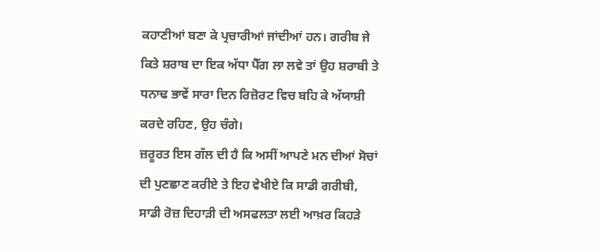ਕਹਾਣੀਆਂ ਬਣਾ ਕੇ ਪ੍ਰਚਾਰੀਆਂ ਜਾਂਦੀਆਂ ਹਨ। ਗਰੀਬ ਜੇ ਕਿਤੇ ਸ਼ਰਾਬ ਦਾ ਇਕ ਅੱਧਾ ਪੈੱਗ ਲਾ ਲਵੇ ਤਾਂ ਉਹ ਸ਼ਰਾਬੀ ਤੇ ਧਨਾਢ ਭਾਵੇਂ ਸਾਰਾ ਦਿਨ ਰਿਜ਼ੋਰਟ ਵਿਚ ਬਹਿ ਕੇ ਅੱਯਾਸ਼ੀ ਕਰਦੇ ਰਹਿਣ, ਉਹ ਚੰਗੇ।
ਜ਼ਰੂਰਤ ਇਸ ਗੱਲ ਦੀ ਹੈ ਕਿ ਅਸੀਂ ਆਪਣੇ ਮਨ ਦੀਆਂ ਸੋਚਾਂ ਦੀ ਪੁਣਛਾਣ ਕਰੀਏ ਤੇ ਇਹ ਵੇਖੀਏ ਕਿ ਸਾਡੀ ਗਰੀਬੀ, ਸਾਡੀ ਰੋਜ਼ ਦਿਹਾੜੀ ਦੀ ਅਸਫਲਤਾ ਲਈ ਆਖ਼ਰ ਕਿਹੜੇ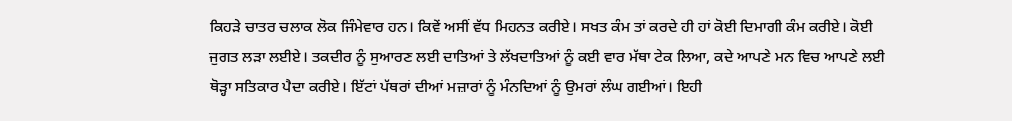ਕਿਹੜੇ ਚਾਤਰ ਚਲਾਕ ਲੋਕ ਜਿੰਮੇਵਾਰ ਹਨ। ਕਿਵੇਂ ਅਸੀਂ ਵੱਧ ਮਿਹਨਤ ਕਰੀਏ। ਸਖਤ ਕੰਮ ਤਾਂ ਕਰਦੇ ਹੀ ਹਾਂ ਕੋਈ ਦਿਮਾਗੀ ਕੰਮ ਕਰੀਏ। ਕੋਈ ਜੁਗਤ ਲੜਾ ਲਈਏ। ਤਕਦੀਰ ਨੂੰ ਸੁਆਰਣ ਲਈ ਦਾਤਿਆਂ ਤੇ ਲੱਖਦਾਤਿਆਂ ਨੂੰ ਕਈ ਵਾਰ ਮੱਥਾ ਟੇਕ ਲਿਆ, ਕਦੇ ਆਪਣੇ ਮਨ ਵਿਚ ਆਪਣੇ ਲਈ ਥੋੜ੍ਹਾ ਸਤਿਕਾਰ ਪੈਦਾ ਕਰੀਏ। ਇੱਟਾਂ ਪੱਥਰਾਂ ਦੀਆਂ ਮਜ਼ਾਰਾਂ ਨੂੰ ਮੰਨਦਿਆਂ ਨੂੰ ਉਮਰਾਂ ਲੰਘ ਗਈਆਂ। ਇਹੀ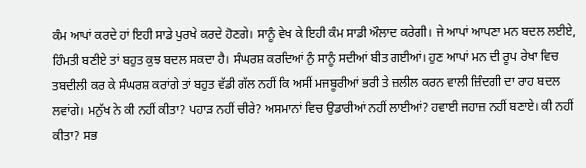ਕੰਮ ਆਪਾਂ ਕਰਦੇ ਹਾਂ ਇਹੀ ਸਾਡੇ ਪੁਰਖੇ ਕਰਦੇ ਹੋਣਗੇ। ਸਾਨੂੰ ਵੇਖ ਕੇ ਇਹੀ ਕੰਮ ਸਾਡੀ ਔਲਾਦ ਕਰੇਗੀ। ਜੇ ਆਪਾਂ ਆਪਣਾ ਮਨ ਬਦਲ ਲਈਏ, ਹਿੰਮਤੀ ਬਣੀਏ ਤਾਂ ਬਹੁਤ ਕੁਝ ਬਦਲ ਸਕਦਾ ਹੈ। ਸੰਘਰਸ਼ ਕਰਦਿਆਂ ਨੁੰ ਸਾਨੂੰ ਸਦੀਆਂ ਬੀਤ ਗਈਆਂ। ਹੁਣ ਆਪਾਂ ਮਨ ਦੀ ਰੂਪ ਰੇਖਾ ਵਿਚ ਤਬਦੀਲੀ ਕਰ ਕੇ ਸੰਘਰਸ਼ ਕਰਾਂਗੇ ਤਾਂ ਬਹੁਤ ਵੱਡੀ ਗੱਲ ਨਹੀਂ ਕਿ ਅਸੀਂ ਮਜਬੂਰੀਆਂ ਭਰੀ ਤੇ ਜ਼ਲੀਲ ਕਰਨ ਵਾਲੀ ਜ਼ਿੰਦਗੀ ਦਾ ਰਾਹ ਬਦਲ ਲਵਾਂਗੇ। ਮਨੁੱਖ ਨੇ ਕੀ ਨਹੀਂ ਕੀਤਾ? ਪਹਾੜ ਨਹੀਂ ਚੀਰੇ? ਅਸਮਾਨਾਂ ਵਿਚ ਉਡਾਰੀਆਂ ਨਹੀਂ ਲਾਈਆਂ? ਹਵਾਈ ਜਹਾਜ਼ ਨਹੀਂ ਬਣਾਏ। ਕੀ ਨਹੀਂ ਕੀਤਾ? ਸਭ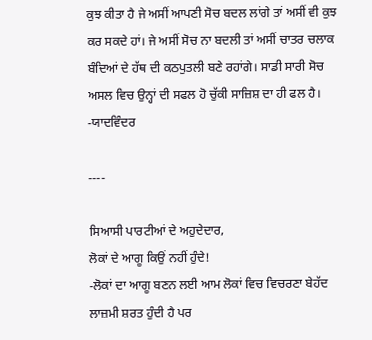ਕੁਝ ਕੀਤਾ ਹੈ ਜੇ ਅਸੀਂ ਆਪਣੀ ਸੋਚ ਬਦਲ ਲਾਂਗੇ ਤਾਂ ਅਸੀਂ ਵੀ ਕੁਝ ਕਰ ਸਕਦੇ ਹਾਂ। ਜੇ ਅਸੀਂ ਸੋਚ ਨਾ ਬਦਲੀ ਤਾਂ ਅਸੀਂ ਚਾਤਰ ਚਲਾਕ ਬੰਦਿਆਂ ਦੇ ਹੱਥ ਦੀ ਕਠਪੁਤਲੀ ਬਣੇ ਰਹਾਂਗੇ। ਸਾਡੀ ਸਾਰੀ ਸੋਚ ਅਸਲ ਵਿਚ ਉਨ੍ਹਾਂ ਦੀ ਸਫਲ ਹੋ ਚੁੱਕੀ ਸਾਜ਼ਿਸ਼ ਦਾ ਹੀ ਫਲ ਹੈ।
-ਯਾਦਵਿੰਦਰ

----

ਸਿਆਸੀ ਪਾਰਟੀਆਂ ਦੇ ਅਹੁਦੇਦਾਰ,
ਲੋਕਾਂ ਦੇ ਆਗੂ ਕਿਉਂ ਨਹੀਂ ਹੁੰਦੇ!
-ਲੋਕਾਂ ਦਾ ਆਗੂ ਬਣਨ ਲਈ ਆਮ ਲੋਕਾਂ ਵਿਚ ਵਿਚਰਣਾ ਬੇਹੱਦ ਲਾਜ਼ਮੀ ਸ਼ਰਤ ਹੁੰਦੀ ਹੈ ਪਰ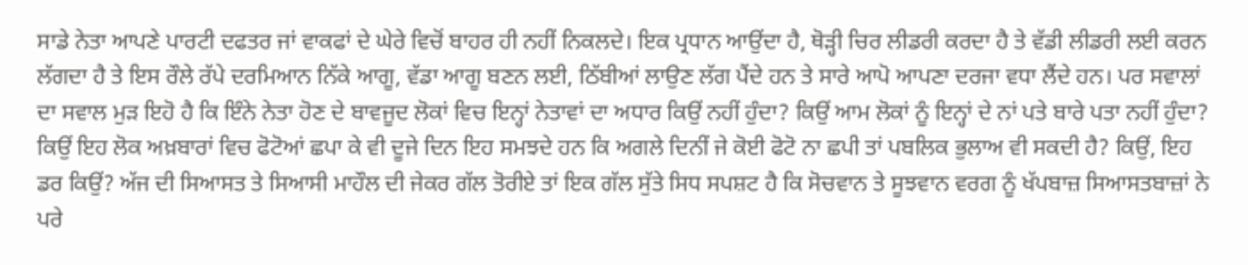ਸਾਡੇ ਨੇਤਾ ਆਪਣੇ ਪਾਰਟੀ ਦਫਤਰ ਜਾਂ ਵਾਕਫਾਂ ਦੇ ਘੇਰੇ ਵਿਚੋਂ ਬਾਹਰ ਹੀ ਨਹੀਂ ਨਿਕਲਦੇ। ਇਕ ਪ੍ਰਧਾਨ ਆਉਂਦਾ ਹੈ, ਥੋੜ੍ਹੀ ਚਿਰ ਲੀਡਰੀ ਕਰਦਾ ਹੈ ਤੇ ਵੱਡੀ ਲੀਡਰੀ ਲਈ ਕਰਨ ਲੱਗਦਾ ਹੈ ਤੇ ਇਸ ਰੌਲੇ ਰੱਪੇ ਦਰਮਿਆਨ ਨਿੱਕੇ ਆਗੂ, ਵੱਡਾ ਆਗੂ ਬਣਨ ਲਈ, ਠਿੱਬੀਆਂ ਲਾਉਣ ਲੱਗ ਪੈਂਦੇ ਹਨ ਤੇ ਸਾਰੇ ਆਪੋ ਆਪਣਾ ਦਰਜਾ ਵਧਾ ਲੈਂਦੇ ਹਨ। ਪਰ ਸਵਾਲਾਂ ਦਾ ਸਵਾਲ ਮੁੜ ਇਹੋ ਹੈ ਕਿ ਇੰਨੇ ਨੇਤਾ ਹੋਣ ਦੇ ਬਾਵਜੂਦ ਲੋਕਾਂ ਵਿਚ ਇਨ੍ਹਾਂ ਨੇਤਾਵਾਂ ਦਾ ਅਧਾਰ ਕਿਉਂ ਨਹੀਂ ਹੁੰਦਾ? ਕਿਉਂ ਆਮ ਲੋਕਾਂ ਨੂੰ ਇਨ੍ਹਾਂ ਦੇ ਨਾਂ ਪਤੇ ਬਾਰੇ ਪਤਾ ਨਹੀਂ ਹੁੰਦਾ? ਕਿਉਂ ਇਹ ਲੋਕ ਅਖ਼ਬਾਰਾਂ ਵਿਚ ਫੋਟੋਆਂ ਛਪਾ ਕੇ ਵੀ ਦੂਜੇ ਦਿਨ ਇਹ ਸਮਝਦੇ ਹਨ ਕਿ ਅਗਲੇ ਦਿਨੀਂ ਜੇ ਕੋਈ ਫੋਟੋ ਨਾ ਛਪੀ ਤਾਂ ਪਬਲਿਕ ਭੁਲਾਅ ਵੀ ਸਕਦੀ ਹੈ? ਕਿਉਂ, ਇਹ ਡਰ ਕਿਉਂ? ਅੱਜ ਦੀ ਸਿਆਸਤ ਤੇ ਸਿਆਸੀ ਮਾਹੌਲ ਦੀ ਜੇਕਰ ਗੱਲ ਤੋਰੀਏ ਤਾਂ ਇਕ ਗੱਲ ਸੁੱਤੇ ਸਿਧ ਸਪਸ਼ਟ ਹੈ ਕਿ ਸੋਚਵਾਨ ਤੇ ਸੂਝਵਾਨ ਵਰਗ ਨੂੰ ਖੱਪਬਾਜ਼ ਸਿਆਸਤਬਾਜ਼ਾਂ ਨੇ ਪਰੇ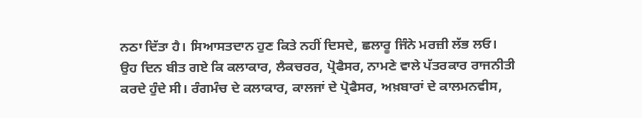ਨਠਾ ਦਿੱਤਾ ਹੈ। ਸਿਆਸਤਦਾਨ ਹੁਣ ਕਿਤੇ ਨਹੀਂ ਦਿਸਦੇ, ਛਲਾਰੂ ਜਿੰਨੇ ਮਰਜ਼ੀ ਲੱਭ ਲਓ। ਉਹ ਦਿਨ ਬੀਤ ਗਏ ਕਿ ਕਲਾਕਾਰ, ਲੈਕਚਰਰ, ਪ੍ਰੋਫੈਸਰ, ਨਾਮਣੇ ਵਾਲੇ ਪੱਤਰਕਾਰ ਰਾਜਨੀਤੀ ਕਰਦੇ ਹੁੰਦੇ ਸੀ। ਰੰਗਮੰਚ ਦੇ ਕਲਾਕਾਰ, ਕਾਲਜਾਂ ਦੇ ਪ੍ਰੋਫੈਸਰ, ਅਖ਼ਬਾਰਾਂ ਦੇ ਕਾਲਮਨਵੀਸ,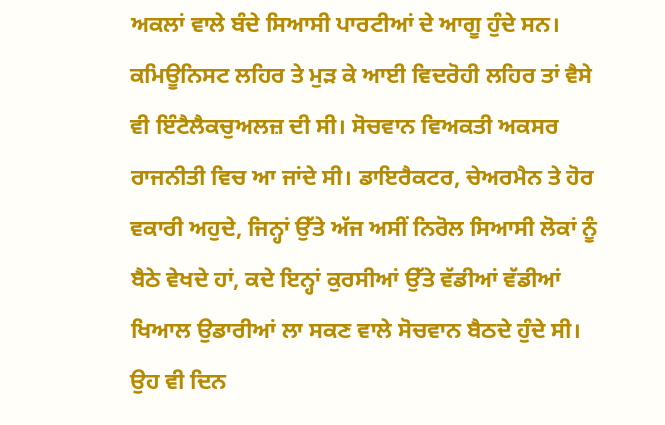ਅਕਲਾਂ ਵਾਲੇ ਬੰਦੇ ਸਿਆਸੀ ਪਾਰਟੀਆਂ ਦੇ ਆਗੂ ਹੁੰਦੇ ਸਨ।
ਕਮਿਊਨਿਸਟ ਲਹਿਰ ਤੇ ਮੁੜ ਕੇ ਆਈ ਵਿਦਰੋਹੀ ਲਹਿਰ ਤਾਂ ਵੈਸੇ ਵੀ ਇੰਟੈਲੈਕਚੁਅਲਜ਼ ਦੀ ਸੀ। ਸੋਚਵਾਨ ਵਿਅਕਤੀ ਅਕਸਰ ਰਾਜਨੀਤੀ ਵਿਚ ਆ ਜਾਂਦੇ ਸੀ। ਡਾਇਰੈਕਟਰ, ਚੇਅਰਮੈਨ ਤੇ ਹੋਰ ਵਕਾਰੀ ਅਹੁਦੇ, ਜਿਨ੍ਹਾਂ ਉੱਤੇ ਅੱਜ ਅਸੀਂ ਨਿਰੋਲ ਸਿਆਸੀ ਲੋਕਾਂ ਨੂੰ ਬੈਠੇ ਵੇਖਦੇ ਹਾਂ, ਕਦੇ ਇਨ੍ਹਾਂ ਕੁਰਸੀਆਂ ਉੱਤੇ ਵੱਡੀਆਂ ਵੱਡੀਆਂ ਖਿਆਲ ਉਡਾਰੀਆਂ ਲਾ ਸਕਣ ਵਾਲੇ ਸੋਚਵਾਨ ਬੈਠਦੇ ਹੁੰਦੇ ਸੀ। ਉਹ ਵੀ ਦਿਨ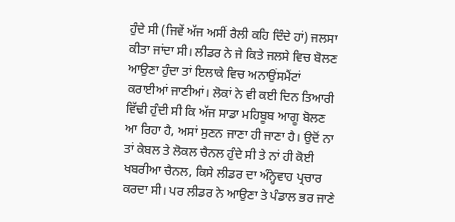ਹੁੰਦੇ ਸੀ (ਜਿਵੇਂ ਅੱਜ ਅਸੀਂ ਰੈਲੀ ਕਹਿ ਦਿੰਦੇ ਹਾਂ) ਜਲਸਾ ਕੀਤਾ ਜਾਂਦਾ ਸੀ। ਲੀਡਰ ਨੇ ਜੇ ਕਿਤੇ ਜਲਸੇ ਵਿਚ ਬੋਲਣ ਆਉਣਾ ਹੁੰਦਾ ਤਾਂ ਇਲਾਕੇ ਵਿਚ ਅਨਾਉਂਸਮੈਂਟਾਂ ਕਰਾਈਆਂ ਜਾਣੀਆਂ। ਲੋਕਾਂ ਨੇ ਵੀ ਕਈ ਦਿਨ ਤਿਆਰੀ ਵਿੱਢੀ ਹੁੰਦੀ ਸੀ ਕਿ ਅੱਜ ਸਾਡਾ ਮਹਿਬੂਬ ਆਗੂ ਬੋਲਣ ਆ ਰਿਹਾ ਹੈ, ਅਸਾਂ ਸੁਣਨ ਜਾਣਾ ਹੀ ਜਾਣਾ ਹੈ। ਉਦੋਂ ਨਾ ਤਾਂ ਕੇਬਲ ਤੇ ਲੋਕਲ ਚੈਨਲ ਹੁੰਦੇ ਸੀ ਤੇ ਨਾਂ ਹੀ ਕੋਈ ਖਬਰੀਆ ਚੈਨਲ, ਕਿਸੇ ਲੀਡਰ ਦਾ ਅੰਨ੍ਹੇਵਾਹ ਪ੍ਰਚਾਰ ਕਰਦਾ ਸੀ। ਪਰ ਲੀਡਰ ਨੇ ਆਉਣਾ ਤੇ ਪੰਡਾਲ ਭਰ ਜਾਣੇ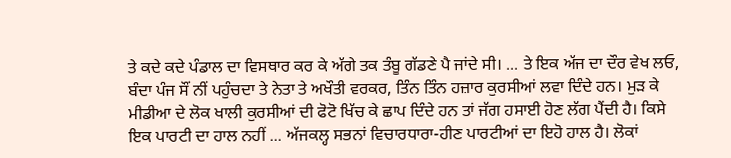ਤੇ ਕਦੇ ਕਦੇ ਪੰਡਾਲ ਦਾ ਵਿਸਥਾਰ ਕਰ ਕੇ ਅੱਗੇ ਤਕ ਤੰਬੂ ਗੱਡਣੇ ਪੈ ਜਾਂਦੇ ਸੀ। ... ਤੇ ਇਕ ਅੱਜ ਦਾ ਦੌਰ ਵੇਖ ਲਓ, ਬੰਦਾ ਪੰਜ ਸੌਂ ਨੀਂ ਪਹੁੰਚਦਾ ਤੇ ਨੇਤਾ ਤੇ ਅਖੌਤੀ ਵਰਕਰ, ਤਿੰਨ ਤਿੰਨ ਹਜ਼ਾਰ ਕੁਰਸੀਆਂ ਲਵਾ ਦਿੰਦੇ ਹਨ। ਮੁੜ ਕੇ ਮੀਡੀਆ ਦੇ ਲੋਕ ਖਾਲੀ ਕੁਰਸੀਆਂ ਦੀ ਫੋਟੋ ਖਿੱਚ ਕੇ ਛਾਪ ਦਿੰਦੇ ਹਨ ਤਾਂ ਜੱਗ ਹਸਾਈ ਹੋਣ ਲੱਗ ਪੈਂਦੀ ਹੈ। ਕਿਸੇ ਇਕ ਪਾਰਟੀ ਦਾ ਹਾਲ ਨਹੀਂ ... ਅੱਜਕਲ੍ਹ ਸਭਨਾਂ ਵਿਚਾਰਧਾਰਾ-ਹੀਣ ਪਾਰਟੀਆਂ ਦਾ ਇਹੋ ਹਾਲ ਹੈ। ਲੋਕਾਂ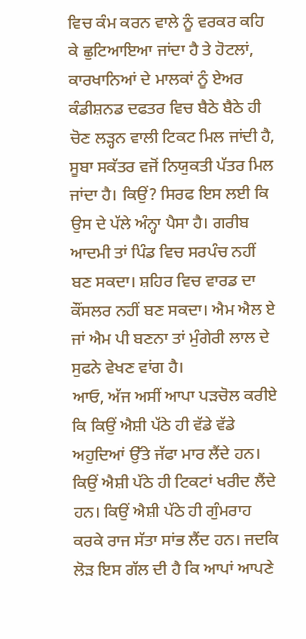ਵਿਚ ਕੰਮ ਕਰਨ ਵਾਲੇ ਨੂੰ ਵਰਕਰ ਕਹਿ ਕੇ ਛੁਟਿਆਇਆ ਜਾਂਦਾ ਹੈ ਤੇ ਹੋਟਲਾਂ, ਕਾਰਖਾਨਿਆਂ ਦੇ ਮਾਲਕਾਂ ਨੂੰ ਏਅਰ ਕੰਡੀਸ਼ਨਡ ਦਫਤਰ ਵਿਚ ਬੈਠੇ ਬੈਠੇ ਹੀ ਚੋਣ ਲੜ੍ਹਨ ਵਾਲੀ ਟਿਕਟ ਮਿਲ ਜਾਂਦੀ ਹੈ, ਸੂਬਾ ਸਕੱਤਰ ਵਜੋਂ ਨਿਯੁਕਤੀ ਪੱਤਰ ਮਿਲ ਜਾਂਦਾ ਹੈ। ਕਿਉਂ? ਸਿਰਫ ਇਸ ਲਈ ਕਿ ਉਸ ਦੇ ਪੱਲੇ ਅੰਨ੍ਹਾ ਪੈਸਾ ਹੈ। ਗਰੀਬ ਆਦਮੀ ਤਾਂ ਪਿੰਡ ਵਿਚ ਸਰਪੰਚ ਨਹੀਂ ਬਣ ਸਕਦਾ। ਸ਼ਹਿਰ ਵਿਚ ਵਾਰਡ ਦਾ ਕੌਂਸਲਰ ਨਹੀਂ ਬਣ ਸਕਦਾ। ਐਮ ਐਲ ਏ ਜਾਂ ਐਮ ਪੀ ਬਣਨਾ ਤਾਂ ਮੁੰਗੇਰੀ ਲਾਲ ਦੇ ਸੁਫਨੇ ਵੇਖਣ ਵਾਂਗ ਹੈ।
ਆਓ, ਅੱਜ ਅਸੀਂ ਆਪਾ ਪੜਚੋਲ ਕਰੀਏ ਕਿ ਕਿਉਂ ਐਸ਼ੀ ਪੱਠੇ ਹੀ ਵੱਡੇ ਵੱਡੇ ਅਹੁਦਿਆਂ ਉੱਤੇ ਜੱਫਾ ਮਾਰ ਲੈਂਦੇ ਹਨ। ਕਿਉਂ ਐਸ਼ੀ ਪੱਠੇ ਹੀ ਟਿਕਟਾਂ ਖਰੀਦ ਲੈਂਦੇ ਹਨ। ਕਿਉਂ ਐਸ਼ੀ ਪੱਠੇ ਹੀ ਗੁੰਮਰਾਹ ਕਰਕੇ ਰਾਜ ਸੱਤਾ ਸਾਂਭ ਲੈਂਦ ਹਨ। ਜਦਕਿ ਲੋੜ ਇਸ ਗੱਲ ਦੀ ਹੈ ਕਿ ਆਪਾਂ ਆਪਣੇ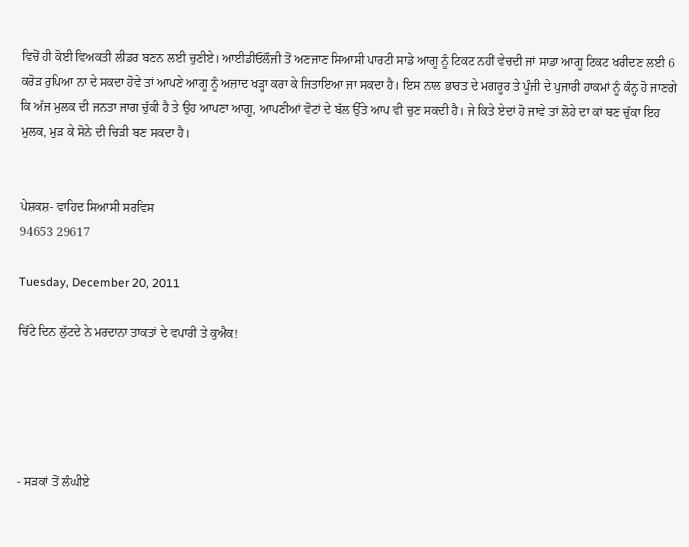ਵਿਚੋਂ ਹੀ ਕੋਈ ਵਿਅਕਤੀ ਲੀਡਰ ਬਣਨ ਲਈ ਚੁਣੀਏ। ਆਈਡੀਓਲੌਜੀ ਤੋਂ ਅਣਜਾਣ ਸਿਆਸੀ ਪਾਰਟੀ ਸਾਡੇ ਆਗੂ ਨੂੰ ਟਿਕਟ ਨਹੀਂ ਵੇਚਦੀ ਜਾਂ ਸਾਡਾ ਆਗੂ ਟਿਕਟ ਖਰੀਦਣ ਲਈ 6 ਕਰੋੜ ਰੁਪਿਆ ਨਾ ਦੇ ਸਕਦਾ ਹੋਵੇ ਤਾਂ ਆਪਣੇ ਆਗੂ ਨੂੰ ਅਜ਼ਾਦ ਖੜ੍ਹਾ ਕਰਾ ਕੇ ਜਿਤਾਇਆ ਜਾ ਸਕਦਾ ਹੈ। ਇਸ ਨਾਲ ਭਾਰਤ ਦੇ ਮਗਰੂਰ ਤੇ ਪੂੰਜੀ ਦੇ ਪੁਜਾਰੀ ਹਾਕਮਾਂ ਨੂੰ ਕੰਨ੍ਹ ਹੋ ਜਾਣਗੇ ਕਿ ਅੱਜ ਮੁਲਕ ਦੀ ਜਨਤਾ ਜਾਗ ਚੁੱਕੀ ਹੈ ਤੇ ਉਹ ਆਪਣਾ ਆਗੂ, ਆਪਣੀਆਂ ਵੋਟਾਂ ਦੇ ਬੱਲ ਉੱਤੇ ਆਪ ਵੀ ਚੁਣ ਸਕਦੀ ਹੈ। ਜੇ ਕਿਤੇ ਏਦਾਂ ਹੋ ਜਾਵੇ ਤਾਂ ਲੋਹੇ ਦਾ ਕਾਂ ਬਣ ਚੁੱਕਾ ਇਹ ਮੁਲਕ, ਮੁੜ ਕੇ ਸੋਨੇ ਦੀ ਚਿੜੀ ਬਣ ਸਕਦਾ ਹੈ।


ਪੇਸ਼ਕਸ਼- ਵਾਹਿਦ ਸਿਆਸੀ ਸਰਵਿਸ
94653 29617

Tuesday, December 20, 2011

ਚਿੱਟੇ ਦਿਨ ਲੁੱਟਦੇ ਨੇ ਮਰਦਾਨਾ ਤਾਕਤਾਂ ਦੇ ਵਪਾਰੀ ਤੇ ਕੁਐਕ!





- ਸੜਕਾਂ ਤੋਂ ਲੰਘੀਏ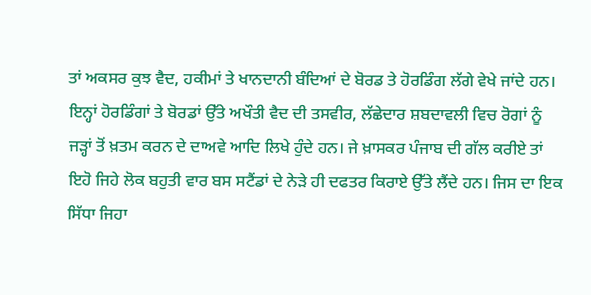ਤਾਂ ਅਕਸਰ ਕੁਝ ਵੈਦ, ਹਕੀਮਾਂ ਤੇ ਖਾਨਦਾਨੀ ਬੰਦਿਆਂ ਦੇ ਬੋਰਡ ਤੇ ਹੋਰਡਿੰਗ ਲੱਗੇ ਵੇਖੇ ਜਾਂਦੇ ਹਨ। ਇਨ੍ਹਾਂ ਹੋਰਡਿੰਗਾਂ ਤੇ ਬੋਰਡਾਂ ਉੱਤੇ ਅਖੌਤੀ ਵੈਦ ਦੀ ਤਸਵੀਰ, ਲੱਛੇਦਾਰ ਸ਼ਬਦਾਵਲੀ ਵਿਚ ਰੋਗਾਂ ਨੂੰ ਜੜ੍ਹਾਂ ਤੋਂ ਖ਼ਤਮ ਕਰਨ ਦੇ ਦਾਅਵੇ ਆਦਿ ਲਿਖੇ ਹੁੰਦੇ ਹਨ। ਜੇ ਖ਼ਾਸਕਰ ਪੰਜਾਬ ਦੀ ਗੱਲ ਕਰੀਏ ਤਾਂ ਇਹੋ ਜਿਹੇ ਲੋਕ ਬਹੁਤੀ ਵਾਰ ਬਸ ਸਟੈਂਡਾਂ ਦੇ ਨੇੜੇ ਹੀ ਦਫਤਰ ਕਿਰਾਏ ਉੱਤੇ ਲੈਂਦੇ ਹਨ। ਜਿਸ ਦਾ ਇਕ ਸਿੱਧਾ ਜਿਹਾ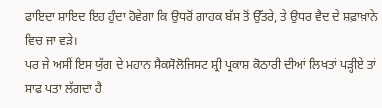ਫਾਇਦਾ ਸ਼ਾਇਦ ਇਹ ਹੁੰਦਾ ਹੋਵੇਗਾ ਕਿ ਉਧਰੋਂ ਗਾਹਕ ਬੱਸ ਤੋਂ ਉੱਤਰੇ, ਤੇ ਉਧਰ ਵੈਦ ਦੇ ਸ਼ਫ਼ਾਖ਼ਾਨੇ ਵਿਚ ਜਾ ਵੜੇ।
ਪਰ ਜੇ ਅਸੀਂ ਇਸ ਯੁੱਗ ਦੇ ਮਹਾਨ ਸੈਕਸੋਲੋਜਿਸਟ ਸ਼੍ਰੀ ਪ੍ਰਕਾਸ਼ ਕੋਠਾਰੀ ਦੀਆਂ ਲਿਖਤਾਂ ਪੜ੍ਹੀਏ ਤਾਂ ਸਾਫ ਪਤਾ ਲੱਗਦਾ ਹੈ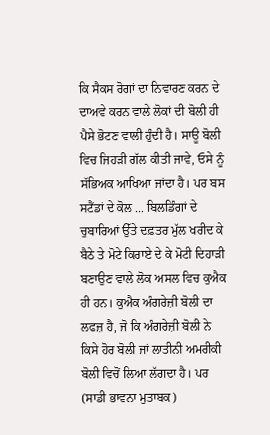ਕਿ ਸੈਕਸ ਰੋਗਾਂ ਦਾ ਨਿਵਾਰਣ ਕਰਨ ਦੇ ਦਾਅਵੇ ਕਰਨ ਵਾਲੇ ਲੋਕਾਂ ਦੀ ਬੋਲੀ ਹੀ ਪੈਸੇ ਭੋਟਣ ਵਾਲੀ ਹੁੰਦੀ ਹੈ। ਸਾਊ ਬੋਲੀ ਵਿਚ ਜਿਹੜੀ ਗੱਲ ਕੀਤੀ ਜਾਵੇ, ਓਸੇ ਨੂੰ ਸੱਭਿਅਕ ਆਖਿਆ ਜਾਂਦਾ ਹੈ। ਪਰ ਬਸ ਸਟੈਂਡਾਂ ਦੇ ਕੋਲ ... ਬਿਲਡਿੰਗਾਂ ਦੇ ਚੁਬਾਰਿਆਂ ਉੱਤੇ ਦਫ਼ਤਰ ਮੁੱਲ ਖਰੀਦ ਕੇ ਬੈਠੇ ਤੇ ਮੋਟੇ ਕਿਰਾਏ ਦੇ ਕੇ ਮੋਟੀ ਦਿਹਾੜੀ ਬਣਾਉਣ ਵਾਲੇ ਲੋਕ ਅਸਲ ਵਿਚ ਕੁਐਕ ਹੀ ਹਨ। ਕੁਐਕ ਅੰਗਰੇਜ਼ੀ ਬੋਲੀ ਦਾ ਲਫਜ਼ ਹੈ, ਜੋ ਕਿ ਅੰਗਰੇਜ਼ੀ ਬੋਲੀ ਨੇ ਕਿਸੇ ਹੋਰ ਬੋਲੀ ਜਾਂ ਲਾਤੀਨੀ ਅਮਰੀਕੀ ਬੋਲੀ ਵਿਚੋਂ ਲਿਆ ਲੱਗਦਾ ਹੈ। ਪਰ (ਸਾਡੀ ਭਾਵਨਾ ਮੁਤਾਬਕ)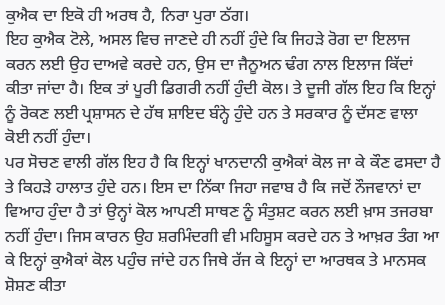ਕੁਐਕ ਦਾ ਇਕੋ ਹੀ ਅਰਥ ਹੈ, ਨਿਰਾ ਪੁਰਾ ਠੱਗ।
ਇਹ ਕੁਐਕ ਟੋਲੇ, ਅਸਲ ਵਿਚ ਜਾਣਦੇ ਹੀ ਨਹੀਂ ਹੁੰਦੇ ਕਿ ਜਿਹੜੇ ਰੋਗ ਦਾ ਇਲਾਜ ਕਰਨ ਲਈ ਉਹ ਦਾਅਵੇ ਕਰਦੇ ਹਨ, ਉਸ ਦਾ ਜੈਨੂਅਨ ਢੰਗ ਨਾਲ ਇਲਾਜ ਕਿੱਦਾਂ ਕੀਤਾ ਜਾਂਦਾ ਹੈ। ਇਕ ਤਾਂ ਪੂਰੀ ਡਿਗਰੀ ਨਹੀਂ ਹੁੰਦੀ ਕੋਲ। ਤੇ ਦੂਜੀ ਗੱਲ ਇਹ ਕਿ ਇਨ੍ਹਾਂ ਨੂੰ ਰੋਕਣ ਲਈ ਪ੍ਰਸ਼ਾਸਨ ਦੇ ਹੱਥ ਸ਼ਾਇਦ ਬੰਨ੍ਹੇ ਹੁੰਦੇ ਹਨ ਤੇ ਸਰਕਾਰ ਨੂੰ ਦੱਸਣ ਵਾਲਾ ਕੋਈ ਨਹੀਂ ਹੁੰਦਾ।
ਪਰ ਸੋਚਣ ਵਾਲੀ ਗੱਲ ਇਹ ਹੈ ਕਿ ਇਨ੍ਹਾਂ ਖਾਨਦਾਨੀ ਕੁਐਕਾਂ ਕੋਲ ਜਾ ਕੇ ਕੌਣ ਫਸਦਾ ਹੈ ਤੇ ਕਿਹੜੇ ਹਾਲਾਤ ਹੁੰਦੇ ਹਨ। ਇਸ ਦਾ ਨਿੱਕਾ ਜਿਹਾ ਜਵਾਬ ਹੈ ਕਿ ਜਦੋਂ ਨੌਜਵਾਨਾਂ ਦਾ ਵਿਆਹ ਹੁੰਦਾ ਹੈ ਤਾਂ ਉਨ੍ਹਾਂ ਕੋਲ ਆਪਣੀ ਸਾਥਣ ਨੂੰ ਸੰਤੁਸ਼ਟ ਕਰਨ ਲਈ ਖ਼ਾਸ ਤਜਰਬਾ ਨਹੀਂ ਹੁੰਦਾ। ਜਿਸ ਕਾਰਨ ਉਹ ਸ਼ਰਮਿੰਦਗੀ ਵੀ ਮਹਿਸੂਸ ਕਰਦੇ ਹਨ ਤੇ ਆਖ਼ਰ ਤੰਗ ਆ ਕੇ ਇਨ੍ਹਾਂ ਕੁਐਕਾਂ ਕੋਲ ਪਹੁੰਚ ਜਾਂਦੇ ਹਨ ਜਿਥੇ ਰੱਜ ਕੇ ਇਨ੍ਹਾਂ ਦਾ ਆਰਥਕ ਤੇ ਮਾਨਸਕ ਸ਼ੋਸ਼ਣ ਕੀਤਾ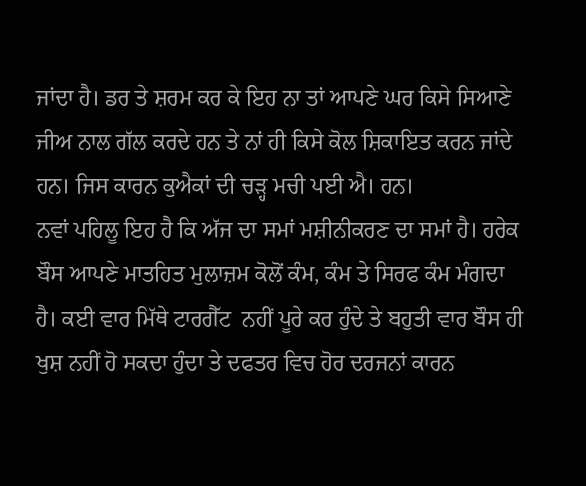ਜਾਂਦਾ ਹੈ। ਡਰ ਤੇ ਸ਼ਰਮ ਕਰ ਕੇ ਇਹ ਨਾ ਤਾਂ ਆਪਣੇ ਘਰ ਕਿਸੇ ਸਿਆਣੇ ਜੀਅ ਨਾਲ ਗੱਲ ਕਰਦੇ ਹਨ ਤੇ ਨਾਂ ਹੀ ਕਿਸੇ ਕੋਲ ਸ਼ਿਕਾਇਤ ਕਰਨ ਜਾਂਦੇ ਹਨ। ਜਿਸ ਕਾਰਨ ਕੁਐਕਾਂ ਦੀ ਚੜ੍ਹ ਮਚੀ ਪਈ ਐ। ਹਨ।
ਨਵਾਂ ਪਹਿਲੂ ਇਹ ਹੈ ਕਿ ਅੱਜ ਦਾ ਸਮਾਂ ਮਸ਼ੀਨੀਕਰਣ ਦਾ ਸਮਾਂ ਹੈ। ਹਰੇਕ ਬੌਸ ਆਪਣੇ ਮਾਤਹਿਤ ਮੁਲਾਜ਼ਮ ਕੋਲੋਂ ਕੰਮ, ਕੰਮ ਤੇ ਸਿਰਫ ਕੰਮ ਮੰਗਦਾ ਹੈ। ਕਈ ਵਾਰ ਮਿੱਥੇ ਟਾਰਗੈੱਟ  ਨਹੀਂ ਪੂਰੇ ਕਰ ਹੁੰਦੇ ਤੇ ਬਹੁਤੀ ਵਾਰ ਬੌਸ ਹੀ ਖੁਸ਼ ਨਹੀਂ ਹੋ ਸਕਦਾ ਹੁੰਦਾ ਤੇ ਦਫਤਰ ਵਿਚ ਹੋਰ ਦਰਜਨਾਂ ਕਾਰਨ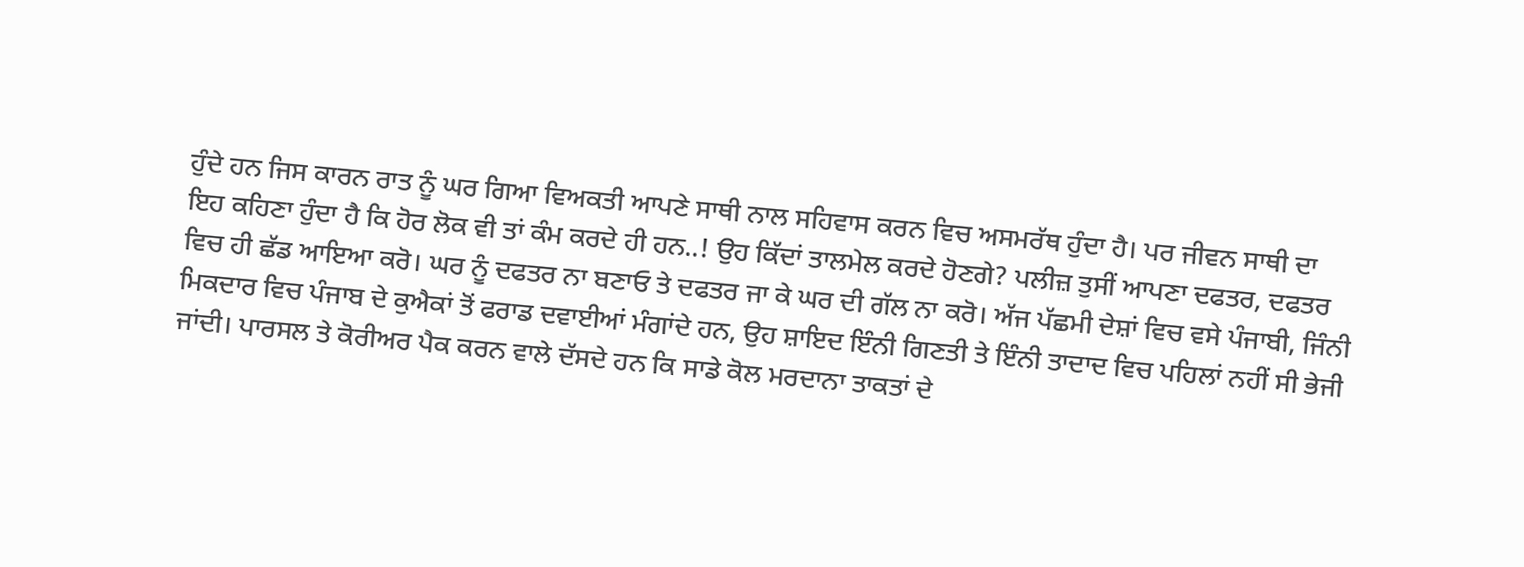ਹੁੰਦੇ ਹਨ ਜਿਸ ਕਾਰਨ ਰਾਤ ਨੂੰ ਘਰ ਗਿਆ ਵਿਅਕਤੀ ਆਪਣੇ ਸਾਥੀ ਨਾਲ ਸਹਿਵਾਸ ਕਰਨ ਵਿਚ ਅਸਮਰੱਥ ਹੁੰਦਾ ਹੈ। ਪਰ ਜੀਵਨ ਸਾਥੀ ਦਾ ਇਹ ਕਹਿਣਾ ਹੁੰਦਾ ਹੈ ਕਿ ਹੋਰ ਲੋਕ ਵੀ ਤਾਂ ਕੰਮ ਕਰਦੇ ਹੀ ਹਨ..! ਉਹ ਕਿੱਦਾਂ ਤਾਲਮੇਲ ਕਰਦੇ ਹੋਣਗੇ? ਪਲੀਜ਼ ਤੁਸੀਂ ਆਪਣਾ ਦਫਤਰ, ਦਫਤਰ ਵਿਚ ਹੀ ਛੱਡ ਆਇਆ ਕਰੋ। ਘਰ ਨੂੰ ਦਫਤਰ ਨਾ ਬਣਾਓ ਤੇ ਦਫਤਰ ਜਾ ਕੇ ਘਰ ਦੀ ਗੱਲ ਨਾ ਕਰੋ। ਅੱਜ ਪੱਛਮੀ ਦੇਸ਼ਾਂ ਵਿਚ ਵਸੇ ਪੰਜਾਬੀ, ਜਿੰਨੀ ਮਿਕਦਾਰ ਵਿਚ ਪੰਜਾਬ ਦੇ ਕੁਐਕਾਂ ਤੋਂ ਫਰਾਡ ਦਵਾਈਆਂ ਮੰਗਾਂਦੇ ਹਨ, ਉਹ ਸ਼ਾਇਦ ਇੰਨੀ ਗਿਣਤੀ ਤੇ ਇੰਨੀ ਤਾਦਾਦ ਵਿਚ ਪਹਿਲਾਂ ਨਹੀਂ ਸੀ ਭੇਜੀ ਜਾਂਦੀ। ਪਾਰਸਲ ਤੇ ਕੋਰੀਅਰ ਪੈਕ ਕਰਨ ਵਾਲੇ ਦੱਸਦੇ ਹਨ ਕਿ ਸਾਡੇ ਕੋਲ ਮਰਦਾਨਾ ਤਾਕਤਾਂ ਦੇ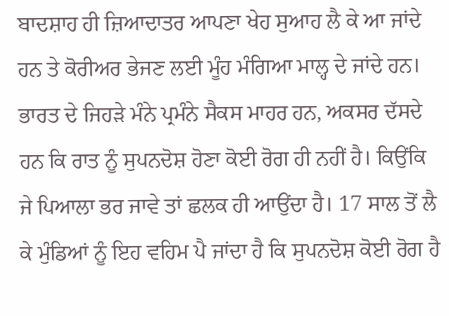ਬਾਦਸ਼ਾਹ ਹੀ ਜ਼ਿਆਦਾਤਰ ਆਪਣਾ ਖੇਹ ਸੁਆਹ ਲੈ ਕੇ ਆ ਜਾਂਦੇ ਹਨ ਤੇ ਕੋਰੀਅਰ ਭੇਜਣ ਲਈ ਮੂੰਹ ਮੰਗਿਆ ਮਾਲ੍ਹ ਦੇ ਜਾਂਦੇ ਹਨ।
ਭਾਰਤ ਦੇ ਜਿਹੜੇ ਮੰਨੇ ਪ੍ਰਮੰਨੇ ਸੈਕਸ ਮਾਹਰ ਹਨ, ਅਕਸਰ ਦੱਸਦੇ ਹਨ ਕਿ ਰਾਤ ਨੂੰ ਸੁਪਨਦੋਸ਼ ਹੋਣਾ ਕੋਈ ਰੋਗ ਹੀ ਨਹੀਂ ਹੈ। ਕਿਉਂਕਿ ਜੇ ਪਿਆਲਾ ਭਰ ਜਾਵੇ ਤਾਂ ਛਲਕ ਹੀ ਆਉਂਦਾ ਹੈ। 17 ਸਾਲ ਤੋਂ ਲੈ ਕੇ ਮੁੰਡਿਆਂ ਨੂੰ ਇਹ ਵਹਿਮ ਪੈ ਜਾਂਦਾ ਹੈ ਕਿ ਸੁਪਨਦੋਸ਼ ਕੋਈ ਰੋਗ ਹੈ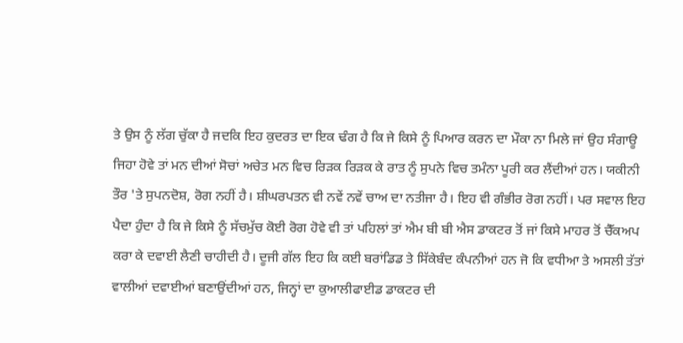ਤੇ ਉਸ ਨੂੰ ਲੱਗ ਚੁੱਕਾ ਹੈ ਜਦਕਿ ਇਹ ਕੁਦਰਤ ਦਾ ਇਕ ਢੰਗ ਹੈ ਕਿ ਜੇ ਕਿਸੇ ਨੂੰ ਪਿਆਰ ਕਰਨ ਦਾ ਮੌਕਾ ਨਾ ਮਿਲੇ ਜਾਂ ਉਹ ਸੰਗਾਊ ਜਿਹਾ ਹੋਵੇ ਤਾਂ ਮਨ ਦੀਆਂ ਸੋਚਾਂ ਅਚੇਤ ਮਨ ਵਿਚ ਰਿੜਕ ਰਿੜਕ ਕੇ ਰਾਤ ਨੂੰ ਸੁਪਨੇ ਵਿਚ ਤਮੰਨਾ ਪੂਰੀ ਕਰ ਲੈਂਦੀਆਂ ਹਨ। ਯਕੀਨੀ ਤੌਰ 'ਤੇ ਸੁਪਨਦੋਸ਼, ਰੋਗ ਨਹੀਂ ਹੈ। ਸ਼ੀਘਰਪਤਨ ਵੀ ਨਵੇਂ ਨਵੇਂ ਚਾਅ ਦਾ ਨਤੀਜਾ ਹੈ। ਇਹ ਵੀ ਗੰਭੀਰ ਰੋਗ ਨਹੀਂ। ਪਰ ਸਵਾਲ ਇਹ ਪੈਦਾ ਹੁੰਦਾ ਹੈ ਕਿ ਜੇ ਕਿਸੇ ਨੂੰ ਸੱਚਮੁੱਚ ਕੋਈ ਰੋਗ ਹੋਵੇ ਵੀ ਤਾਂ ਪਹਿਲਾਂ ਤਾਂ ਐਮ ਬੀ ਬੀ ਐਸ ਡਾਕਟਰ ਤੋਂ ਜਾਂ ਕਿਸੇ ਮਾਹਰ ਤੋਂ ਚੈੱਕਅਪ ਕਰਾ ਕੇ ਦਵਾਈ ਲੈਣੀ ਚਾਹੀਦੀ ਹੈ। ਦੂਜੀ ਗੱਲ ਇਹ ਕਿ ਕਈ ਬਰਾਂਡਿਡ ਤੇ ਸਿੱਕੇਬੰਦ ਕੰਪਨੀਆਂ ਹਨ ਜੋ ਕਿ ਵਧੀਆ ਤੇ ਅਸਲੀ ਤੱਤਾਂ ਵਾਲੀਆਂ ਦਵਾਈਆਂ ਬਣਾਉਂਦੀਆਂ ਹਨ, ਜਿਨ੍ਹਾਂ ਦਾ ਕੁਆਲੀਫਾਈਡ ਡਾਕਟਰ ਦੀ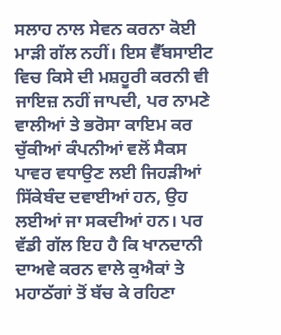ਸਲਾਹ ਨਾਲ ਸੇਵਨ ਕਰਨਾ ਕੋਈ ਮਾੜੀ ਗੱਲ ਨਹੀਂ। ਇਸ ਵੈੱਬਸਾਈਟ ਵਿਚ ਕਿਸੇ ਦੀ ਮਸ਼ਹੂਰੀ ਕਰਨੀ ਵੀ ਜਾਇਜ਼ ਨਹੀਂ ਜਾਪਦੀ, ਪਰ ਨਾਮਣੇ ਵਾਲੀਆਂ ਤੇ ਭਰੋਸਾ ਕਾਇਮ ਕਰ ਚੁੱਕੀਆਂ ਕੰਪਨੀਆਂ ਵਲੋਂ ਸੈਕਸ ਪਾਵਰ ਵਧਾਉਣ ਲਈ ਜਿਹੜੀਆਂ ਸਿੱਕੇਬੰਦ ਦਵਾਈਆਂ ਹਨ, ਉਹ ਲਈਆਂ ਜਾ ਸਕਦੀਆਂ ਹਨ। ਪਰ ਵੱਡੀ ਗੱਲ ਇਹ ਹੈ ਕਿ ਖਾਨਦਾਨੀ ਦਾਅਵੇ ਕਰਨ ਵਾਲੇ ਕੁਐਕਾਂ ਤੇ ਮਹਾਠੱਗਾਂ ਤੋਂ ਬੱਚ ਕੇ ਰਹਿਣਾ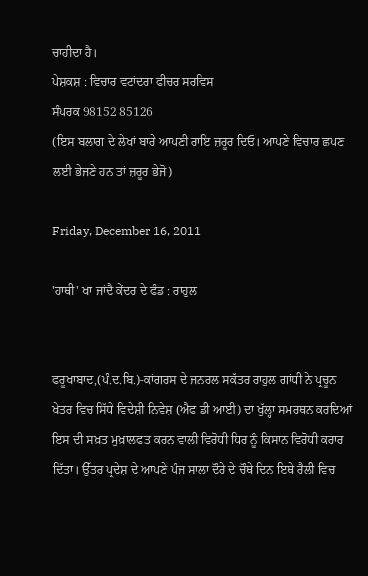ਚਾਹੀਦਾ ਹੈ।
ਪੇਸ਼ਕਸ਼ : ਵਿਚਾਰ ਵਟਾਂਦਰਾ ਫੀਚਰ ਸਰਵਿਸ
ਸੰਪਰਕ 98152 85126
(ਇਸ ਬਲਾਗ ਦੇ ਲੇਖਾਂ ਬਾਰੇ ਆਪਣੀ ਰਾਇ ਜ਼ਰੂਰ ਦਿਓ। ਆਪਣੇ ਵਿਚਾਰ ਛਪਣ ਲਈ ਭੇਜਣੇ ਹਨ ਤਾਂ ਜ਼ਰੂਰ ਭੇਜੋ)

Friday, December 16, 2011

'ਹਾਥੀ' ਖਾ ਜਾਂਦੈ ਕੇਂਦਰ ਦੇ ਫੰਡ : ਰਾਹੁਲ


ਫਰੂਖਾਬਾਦ,(ਪੰ.ਦ.ਬਿ.)-ਕਾਂਗਰਸ ਦੇ ਜਨਰਲ ਸਕੱਤਰ ਰਾਹੁਲ ਗਾਂਧੀ ਨੇ ਪ੍ਰਚੂਨ ਖੇਤਰ ਵਿਚ ਸਿੱਧੇ ਵਿਦੇਸ਼ੀ ਨਿਵੇਸ਼ (ਐਫ ਡੀ ਆਈ) ਦਾ ਖੁੱਲ੍ਹਾ ਸਮਰਥਨ ਕਰਦਿਆਂ ਇਸ ਦੀ ਸਖ਼ਤ ਮੁਖ਼ਾਲਫਤ ਕਰਨ ਵਾਲੀ ਵਿਰੋਧੀ ਧਿਰ ਨੂੰ ਕਿਸਾਨ ਵਿਰੋਧੀ ਕਰਾਰ ਦਿੱਤਾ। ਉੱਤਰ ਪ੍ਰਦੇਸ਼ ਦੇ ਆਪਣੇ ਪੰਜ ਸਾਲਾ ਦੌਰੇ ਦੇ ਚੌਥੇ ਦਿਨ ਇਥੇ ਰੈਲੀ ਵਿਚ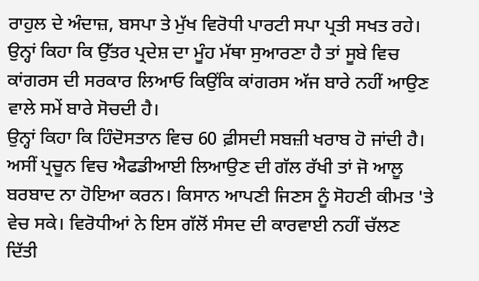ਰਾਹੁਲ ਦੇ ਅੰਦਾਜ਼, ਬਸਪਾ ਤੇ ਮੁੱਖ ਵਿਰੋਧੀ ਪਾਰਟੀ ਸਪਾ ਪ੍ਰਤੀ ਸਖਤ ਰਹੇ। ਉਨ੍ਹਾਂ ਕਿਹਾ ਕਿ ਉੱਤਰ ਪ੍ਰਦੇਸ਼ ਦਾ ਮੂੰਹ ਮੱਥਾ ਸੁਆਰਣਾ ਹੈ ਤਾਂ ਸੂਬੇ ਵਿਚ ਕਾਂਗਰਸ ਦੀ ਸਰਕਾਰ ਲਿਆਓ ਕਿਉਂਕਿ ਕਾਂਗਰਸ ਅੱਜ ਬਾਰੇ ਨਹੀਂ ਆਉਣ ਵਾਲੇ ਸਮੇਂ ਬਾਰੇ ਸੋਚਦੀ ਹੈ।
ਉਨ੍ਹਾਂ ਕਿਹਾ ਕਿ ਹਿੰਦੋਸਤਾਨ ਵਿਚ 60 ਫ਼ੀਸਦੀ ਸਬਜ਼ੀ ਖਰਾਬ ਹੋ ਜਾਂਦੀ ਹੈ। ਅਸੀਂ ਪ੍ਰਚੂਨ ਵਿਚ ਐਫਡੀਆਈ ਲਿਆਉਣ ਦੀ ਗੱਲ ਰੱਖੀ ਤਾਂ ਜੋ ਆਲੂ ਬਰਬਾਦ ਨਾ ਹੋਇਆ ਕਰਨ। ਕਿਸਾਨ ਆਪਣੀ ਜਿਣਸ ਨੂੰ ਸੋਹਣੀ ਕੀਮਤ 'ਤੇ ਵੇਚ ਸਕੇ। ਵਿਰੋਧੀਆਂ ਨੇ ਇਸ ਗੱਲੋਂ ਸੰਸਦ ਦੀ ਕਾਰਵਾਈ ਨਹੀਂ ਚੱਲਣ ਦਿੱਤੀ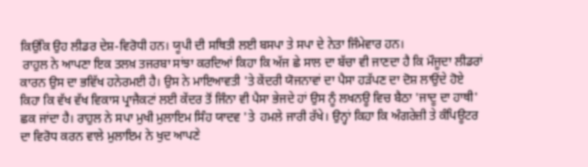ਕਿਉਂਕਿ ਉਹ ਲੀਡਰ ਦੇਸ਼-ਵਿਰੋਧੀ ਹਨ। ਯੂਪੀ ਦੀ ਸਥਿਤੀ ਲਈ ਬਸਪਾ ਤੇ ਸਪਾ ਦੇ ਨੇਤਾ ਜਿੰਮੇਵਾਰ ਹਨ।
 ਰਾਹੁਲ ਨੇ ਆਪਣਾ ਇਕ ਤਲਖ਼ ਤਜਰਬਾ ਸਾਂਝਾ ਕਰਦਿਆਂ ਕਿਹਾ ਕਿ ਅੱਜ ਛੇ ਸਾਲ ਦਾ ਬੱਚਾ ਵੀ ਜਾਣਦਾ ਹੈ ਕਿ ਮੌਜੂਦਾ ਲੀਡਰਾਂ ਕਾਰਨ ਉਸ ਦਾ ਭਵਿੱਖ ਹਨੇਰਮਈ ਹੈ। ਉਸ ਨੇ ਮਾਇਆਵਤੀ 'ਤੇ ਕੇਂਦਰੀ ਯੋਜਨਾਵਾਂ ਦਾ ਪੈਸਾ ਹੜੱਪਣ ਦਾ ਦੋਸ਼ ਲਾਉਂਦੇ ਹੋਏ ਕਿਹਾ ਕਿ ਵੱਖ ਵੱਖ ਵਿਕਾਸ ਪ੍ਰਾਜੈਕਟਾਂ ਲਈ ਕੇਂਦਰ ਤੋਂ ਜਿੰਨਾ ਵੀ ਪੈਸਾ ਭੇਜਦੇ ਹਾਂ ਉਸ ਨੂੰ ਲਖਨਊ ਵਿਚ ਬੈਠਾ 'ਜਾਦੂ ਦਾ ਹਾਥੀ' ਛਕ ਜਾਂਦਾ ਹੈ। ਰਾਹੁਲ ਨੇ ਸਪਾ ਮੁਖੀ ਮੁਲਾਇਮ ਸਿੰਹ ਯਾਦਵ 'ਤੇ  ਹਮਲੇ ਜਾਰੀ ਰੱਖੇ। ਉਨ੍ਹਾਂ ਕਿਹਾ ਕਿ ਅੰਗਰੇਜ਼ੀ ਤੇ ਕੰਪਿਊਟਰ ਦਾ ਵਿਰੋਧ ਕਰਨ ਵਾਲੇ ਮੁਲਾਇਮ ਨੇ ਖੁਦ ਆਪਣੇ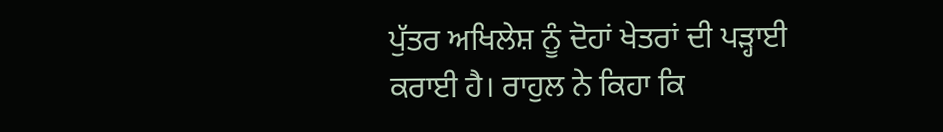ਪੁੱਤਰ ਅਖਿਲੇਸ਼ ਨੂੰ ਦੋਹਾਂ ਖੇਤਰਾਂ ਦੀ ਪੜ੍ਹਾਈ ਕਰਾਈ ਹੈ। ਰਾਹੁਲ ਨੇ ਕਿਹਾ ਕਿ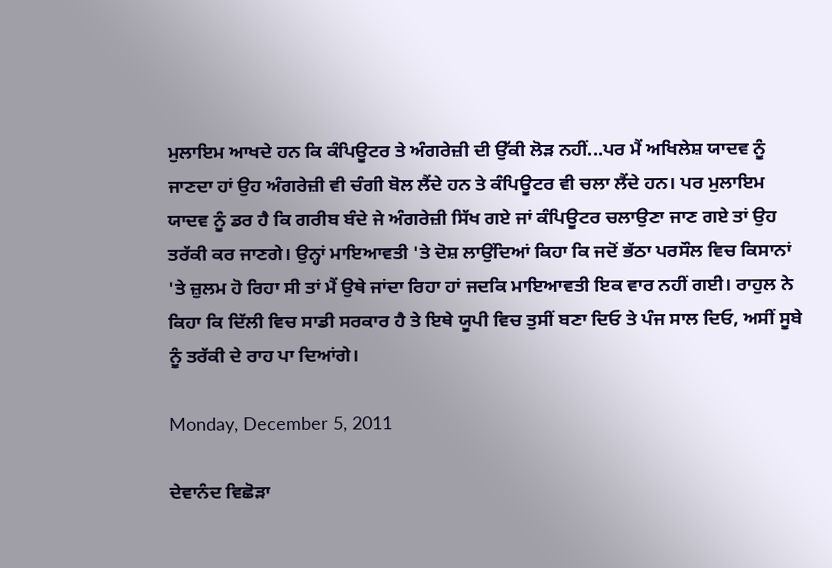ਮੁਲਾਇਮ ਆਖਦੇ ਹਨ ਕਿ ਕੰਪਿਊਟਰ ਤੇ ਅੰਗਰੇਜ਼ੀ ਦੀ ਉੱਕੀ ਲੋੜ ਨਹੀਂ...ਪਰ ਮੈਂ ਅਖਿਲੇਸ਼ ਯਾਦਵ ਨੂੰ ਜਾਣਦਾ ਹਾਂ ਉਹ ਅੰਗਰੇਜ਼ੀ ਵੀ ਚੰਗੀ ਬੋਲ ਲੈਂਦੇ ਹਨ ਤੇ ਕੰਪਿਊਟਰ ਵੀ ਚਲਾ ਲੈਂਦੇ ਹਨ। ਪਰ ਮੁਲਾਇਮ ਯਾਦਵ ਨੂੰ ਡਰ ਹੈ ਕਿ ਗਰੀਬ ਬੰਦੇ ਜੇ ਅੰਗਰੇਜ਼ੀ ਸਿੱਖ ਗਏ ਜਾਂ ਕੰਪਿਊਟਰ ਚਲਾਉਣਾ ਜਾਣ ਗਏ ਤਾਂ ਉਹ ਤਰੱਕੀ ਕਰ ਜਾਣਗੇ। ਉਨ੍ਹਾਂ ਮਾਇਆਵਤੀ 'ਤੇ ਦੋਸ਼ ਲਾਉਂਦਿਆਂ ਕਿਹਾ ਕਿ ਜਦੋਂ ਭੱਠਾ ਪਰਸੌਲ ਵਿਚ ਕਿਸਾਨਾਂ 'ਤੇ ਜ਼ੁਲਮ ਹੋ ਰਿਹਾ ਸੀ ਤਾਂ ਮੈਂ ਉਥੇ ਜਾਂਦਾ ਰਿਹਾ ਹਾਂ ਜਦਕਿ ਮਾਇਆਵਤੀ ਇਕ ਵਾਰ ਨਹੀਂ ਗਈ। ਰਾਹੁਲ ਨੇ ਕਿਹਾ ਕਿ ਦਿੱਲੀ ਵਿਚ ਸਾਡੀ ਸਰਕਾਰ ਹੈ ਤੇ ਇਥੇ ਯੂਪੀ ਵਿਚ ਤੁਸੀਂ ਬਣਾ ਦਿਓ ਤੇ ਪੰਜ ਸਾਲ ਦਿਓ, ਅਸੀਂ ਸੂਬੇ ਨੂੰ ਤਰੱਕੀ ਦੇ ਰਾਹ ਪਾ ਦਿਆਂਗੇ।

Monday, December 5, 2011

ਦੇਵਾਨੰਦ ਵਿਛੋੜਾ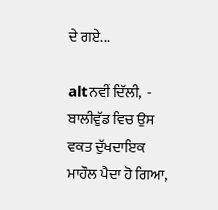ਦੇ ਗਏ...

altਨਵੀਂ ਦਿੱਲੀ,  - ਬਾਲੀਵੁੱਡ ਵਿਚ ਉਸ ਵਕਤ ਦੁੱਖਦਾਇਕ ਮਾਹੌਲ ਪੈਦਾ ਹੋ ਗਿਆ,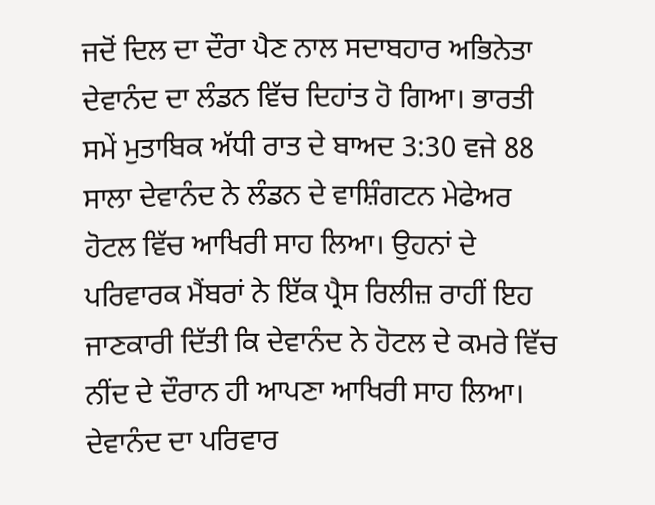ਜਦੋਂ ਦਿਲ ਦਾ ਦੌਰਾ ਪੈਣ ਨਾਲ ਸਦਾਬਹਾਰ ਅਭਿਨੇਤਾ ਦੇਵਾਨੰਦ ਦਾ ਲੰਡਨ ਵਿੱਚ ਦਿਹਾਂਤ ਹੋ ਗਿਆ। ਭਾਰਤੀ ਸਮੇਂ ਮੁਤਾਬਿਕ ਅੱਧੀ ਰਾਤ ਦੇ ਬਾਅਦ 3:30 ਵਜੇ 88 ਸਾਲਾ ਦੇਵਾਨੰਦ ਨੇ ਲੰਡਨ ਦੇ ਵਾਸ਼ਿੰਗਟਨ ਮੇਫੇਅਰ ਹੋਟਲ ਵਿੱਚ ਆਖਿਰੀ ਸਾਹ ਲਿਆ। ਉਹਨਾਂ ਦੇ ਪਰਿਵਾਰਕ ਮੈਂਬਰਾਂ ਨੇ ਇੱਕ ਪ੍ਰੈਸ ਰਿਲੀਜ਼ ਰਾਹੀਂ ਇਹ ਜਾਣਕਾਰੀ ਦਿੱਤੀ ਕਿ ਦੇਵਾਨੰਦ ਨੇ ਹੋਟਲ ਦੇ ਕਮਰੇ ਵਿੱਚ ਨੀਂਦ ਦੇ ਦੌਰਾਨ ਹੀ ਆਪਣਾ ਆਖਿਰੀ ਸਾਹ ਲਿਆ। ਦੇਵਾਨੰਦ ਦਾ ਪਰਿਵਾਰ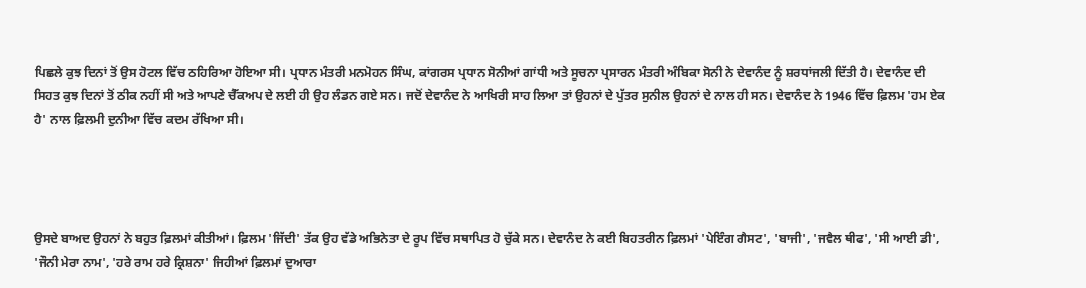ਪਿਛਲੇ ਕੁਝ ਦਿਨਾਂ ਤੋਂ ਉਸ ਹੋਟਲ ਵਿੱਚ ਠਹਿਰਿਆ ਹੋਇਆ ਸੀ। ਪ੍ਰਧਾਨ ਮੰਤਰੀ ਮਨਮੋਹਨ ਸਿੰਘ, ਕਾਂਗਰਸ ਪ੍ਰਧਾਨ ਸੋਨੀਆਂ ਗਾਂਧੀ ਅਤੇ ਸੂਚਨਾ ਪ੍ਰਸਾਰਨ ਮੰਤਰੀ ਅੰਬਿਕਾ ਸੋਨੀ ਨੇ ਦੇਵਾਨੰਦ ਨੂੰ ਸ਼ਰਧਾਂਜਲੀ ਦਿੱਤੀ ਹੈ। ਦੇਵਾਨੰਦ ਦੀ ਸਿਹਤ ਕੁਝ ਦਿਨਾਂ ਤੋਂ ਠੀਕ ਨਹੀਂ ਸੀ ਅਤੇ ਆਪਣੇ ਚੈੱਕਅਪ ਦੇ ਲਈ ਹੀ ਉਹ ਲੰਡਨ ਗਏ ਸਨ। ਜਦੋਂ ਦੇਵਾਨੰਦ ਨੇ ਆਖਿਰੀ ਸਾਹ ਲਿਆ ਤਾਂ ਉਹਨਾਂ ਦੇ ਪੁੱਤਰ ਸੁਨੀਲ ਉਹਨਾਂ ਦੇ ਨਾਲ ਹੀ ਸਨ। ਦੇਵਾਨੰਦ ਨੇ 1946 ਵਿੱਚ ਫ਼ਿਲਮ 'ਹਮ ਏਕ ਹੈ' ਨਾਲ ਫ਼ਿਲਮੀ ਦੁਨੀਆ ਵਿੱਚ ਕਦਮ ਰੱਖਿਆ ਸੀ।




ਉਸਦੇ ਬਾਅਦ ਉਹਨਾਂ ਨੇ ਬਹੁਤ ਫ਼ਿਲਮਾਂ ਕੀਤੀਆਂ। ਫ਼ਿਲਮ 'ਜਿੱਦੀ' ਤੱਕ ਉਹ ਵੱਡੇ ਅਭਿਨੇਤਾ ਦੇ ਰੂਪ ਵਿੱਚ ਸਥਾਪਿਤ ਹੋ ਚੁੱਕੇ ਸਨ। ਦੇਵਾਨੰਦ ਨੇ ਕਈ ਬਿਹਤਰੀਨ ਫ਼ਿਲਮਾਂ 'ਪੇਇੰਗ ਗੈਸਟ', 'ਬਾਜੀ', 'ਜਵੈਲ ਥੀਫ', 'ਸੀ ਆਈ ਡੀ', 'ਜੌਨੀ ਮੇਰਾ ਨਾਮ', 'ਹਰੇ ਰਾਮ ਹਰੇ ਕ੍ਰਿਸ਼ਨਾ' ਜਿਹੀਆਂ ਫ਼ਿਲਮਾਂ ਦੁਆਰਾ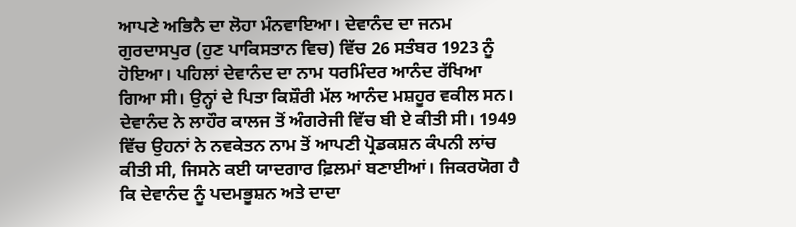ਆਪਣੇ ਅਭਿਨੈ ਦਾ ਲੋਹਾ ਮੰਨਵਾਇਆ। ਦੇਵਾਨੰਦ ਦਾ ਜਨਮ ਗੁਰਦਾਸਪੁਰ (ਹੁਣ ਪਾਕਿਸਤਾਨ ਵਿਚ) ਵਿੱਚ 26 ਸਤੰਬਰ 1923 ਨੂੰ ਹੋਇਆ। ਪਹਿਲਾਂ ਦੇਵਾਨੰਦ ਦਾ ਨਾਮ ਧਰਮਿੰਦਰ ਆਨੰਦ ਰੱਖਿਆ ਗਿਆ ਸੀ। ਉਨ੍ਹਾਂ ਦੇ ਪਿਤਾ ਕਿਸ਼ੌਰੀ ਮੱਲ ਆਨੰਦ ਮਸ਼ਹੂਰ ਵਕੀਲ ਸਨ। ਦੇਵਾਨੰਦ ਨੇ ਲਾਹੌਰ ਕਾਲਜ ਤੋਂ ਅੰਗਰੇਜੀ ਵਿੱਚ ਬੀ ਏ ਕੀਤੀ ਸੀ। 1949 ਵਿੱਚ ਉਹਨਾਂ ਨੇ ਨਵਕੇਤਨ ਨਾਮ ਤੋਂ ਆਪਣੀ ਪ੍ਰੋਡਕਸ਼ਨ ਕੰਪਨੀ ਲਾਂਚ ਕੀਤੀ ਸੀ, ਜਿਸਨੇ ਕਈ ਯਾਦਗਾਰ ਫ਼ਿਲਮਾਂ ਬਣਾਈਆਂ। ਜਿਕਰਯੋਗ ਹੈ ਕਿ ਦੇਵਾਨੰਦ ਨੂੰ ਪਦਮਭੂਸ਼ਨ ਅਤੇ ਦਾਦਾ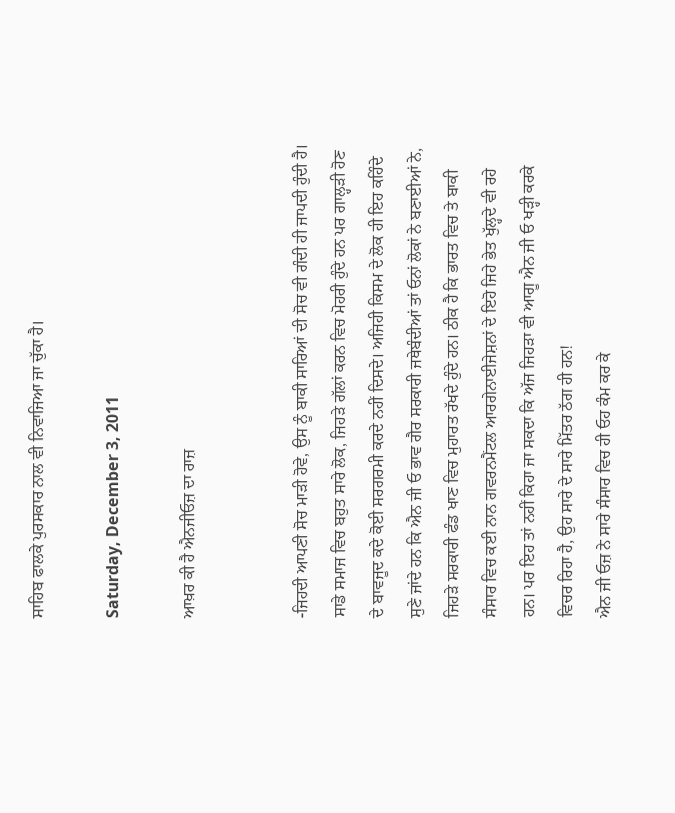ਸਾਹਿਬ ਫਾਲਕੇ ਪੁਰਸਕਾਰ ਨਾਲ ਵੀ ਨਿਵਾਜਿਆ ਜਾ ਚੁੱਕਾ ਹੈ।

Saturday, December 3, 2011

ਆਖ਼ਰ ਕੀ ਹੈ ਐਨਜੀਓਜ਼ ਦਾ ਰਾਜ਼


-ਜਿਹਦੀ ਆਪਣੀ ਸੋਚ ਮਾੜੀ ਹੋਵੇ, ਉਸ ਨੂੰ ਬਾਕੀ ਸਾਰਿਆਂ ਦੀ ਸੋਚ ਵੀ ਗੰਦੀ ਹੀ ਜਾਪਦੀ ਹੁੰਦੀ ਹੈ। ਸਾਡੇ ਸਮਾਜ ਵਿਚ ਬਹੁਤ ਸਾਰੇ ਲੋਕ, ਜਿਹੜੇ ਗੱਲਾਂ ਕਰਨ ਵਿਚ ਮੋਹਰੀ ਹੁੰਦੇ ਹਨ ਪਰ ਗਾਲ੍ਹੜੀ ਹੋਣ ਦੇ ਬਾਵਜੂਦ ਕਦੇ ਕੋਈ ਸਰਗਰਮੀ ਕਰਦੇ ਨਹੀਂ ਦਿਸਦੇ। ਅਜਿਹੀ ਕਿਸਮ ਦੇ ਲੋਕ ਹੀ ਇਹ ਕਹਿੰਦੇ ਸੁਣੇ ਜਾਂਦੇ ਹਨ ਕਿ ਐਨ ਜੀ ਓ ਭਾਵ ਗੈਰ ਸਰਕਾਰੀ ਜਥੇਬੰਦੀਆਂ ਤਾਂ ਓਨਾਂ ਲੋਕਾਂ ਨੇ ਬਣਾਈਆਂ ਨੇ, ਜਿਹੜੇ ਸਰਕਾਰੀ ਫੰਡ ਖਾਣ ਵਿਚ ਮੁਹਾਰਤ ਰੱਖਦੇ ਹੁੰਦੇ ਹਨ। ਠੀਕ ਹੈ ਕਿ ਭਾਰਤ ਵਿਚ ਤੇ ਬਾਕੀ ਸੰਸਾਰ ਵਿਚ ਕਈ ਨਾਨ ਗਵਰਨਮੈਂਟਲ ਆਰਗੇਨਾਈਜੇਸ਼ਨਾਂ ਦੇ ਇਹੋ ਜਿਹੇ ਭੇਤ ਖੁੱਲ੍ਹਦੇ ਵੀ ਰਹੇ ਹਨ। ਪਰ ਇਹ ਤਾਂ ਨਹੀਂ ਕਿਹਾ ਜਾ ਸਕਦਾ ਕਿ ਅੱਜ ਜਿਹੜਾ ਵੀ ਆਗੂ ਐਨ ਜੀ ਓ ਖੜ੍ਹੀ ਕਰਕੇ ਵਿਚਰ ਰਿਹਾ ਹੈ, ਉਹ ਸਾਰੇ ਦੇ ਸਾਰੇ ਮਿੱਤਰ ਠੱਗ ਹੀ ਹਨ!
ਐਨ ਜੀ ਓਜ਼ ਨੇ ਸਾਰੇ ਸੰਸਾਰ ਵਿਚ ਹੀ ਓਹ ਕੰਮ ਕਰ ਕੇ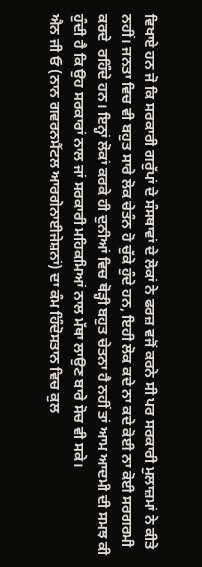ਵਿਖਾਏ ਹਨ ਜੋ ਕਿ ਸਰਕਾਰੀ ਗਰੁੱਪਾਂ ਦੇ ਸੰਸਥਾਵਾਂ ਦੇ ਲੋਕਾਂ ਨੇ ਫਰਜ਼ ਵਜੋਂ ਕਰਨੇ ਸੀ ਪਰ ਸਰਕਾਰੀ ਮੁਲਾਜ਼ਮਾਂ ਨੇ ਕੀਤੇ ਨਹੀਂ। ਜਨਤਾ ਵਿਚ ਵੀ ਬਹੁਤ ਸਾਰੇ ਲੋਕ ਚੇਤੰਨ ਹੋ ਚੁੱਕੇ ਹੁੰਦੇ ਹਨ, ਇਹੀ ਲੋਕ ਕਦੇ ਨਾ ਕਦੇ ਕੋਈ ਨਾ ਕੋਈ ਸਰਗਰਮੀ ਕਰਦੇ  ਰਹਿੰਦੇ ਹਨ। ਇਨ੍ਹਾਂ ਲੋਕਾਂ ਕਰਕੇ ਹੀ ਦੁਨੀਆਂ ਵਿਚ ਥੋੜ੍ਹੀ ਬਹੁਤ ਚੇਤਨਾ ਹੈ ਨਹੀਂ ਤਾਂ ਆਮ ਆਦਮੀ ਦੀ ਸਮਝ ਕੀ ਹੁੰਦੀ ਹੈ ਕਿ ਉਹ ਸਰਕਾਰਾਂ ਨਾਲ ਜਾਂ ਸਰਕਾਰੀ ਮਹਿਕਮਿਆਂ ਨਾਲ ਮੱਥਾ ਲਾਉਣ ਬਾਰੇ ਸੋਚ ਵੀ ਸਕੇ।
ਐਨ ਜੀ ਓ (ਨਾਨ ਗਵਰਨਮੈਂਟਲ ਆਰਗੇਨਾਈਜੇਸ਼ਨਾਂ) ਦਾ ਕੰਮ ਹਿੰਦੋਸਤਾਨ ਵਿਚ ਕੁਲ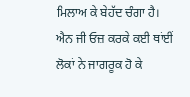ਮਿਲਾਅ ਕੇ ਬੇਹੱਦ ਚੰਗਾ ਹੈ। ਐਨ ਜੀ ਓਜ਼ ਕਰਕੇ ਕਈ ਥਾਂਈਂ ਲੋਕਾਂ ਨੇ ਜਾਗਰੂਕ ਹੋ ਕੇ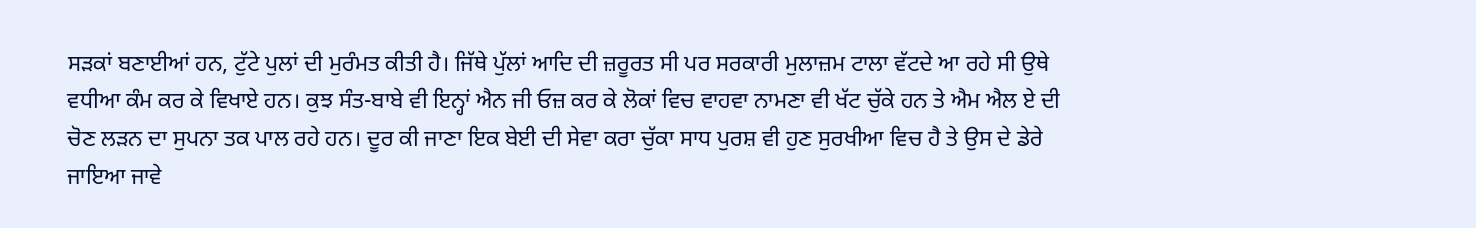ਸੜਕਾਂ ਬਣਾਈਆਂ ਹਨ, ਟੁੱਟੇ ਪੁਲਾਂ ਦੀ ਮੁਰੰਮਤ ਕੀਤੀ ਹੈ। ਜਿੱਥੇ ਪੁੱਲਾਂ ਆਦਿ ਦੀ ਜ਼ਰੂਰਤ ਸੀ ਪਰ ਸਰਕਾਰੀ ਮੁਲਾਜ਼ਮ ਟਾਲਾ ਵੱਟਦੇ ਆ ਰਹੇ ਸੀ ਉਥੇ ਵਧੀਆ ਕੰਮ ਕਰ ਕੇ ਵਿਖਾਏ ਹਨ। ਕੁਝ ਸੰਤ-ਬਾਬੇ ਵੀ ਇਨ੍ਹਾਂ ਐਨ ਜੀ ਓਜ਼ ਕਰ ਕੇ ਲੋਕਾਂ ਵਿਚ ਵਾਹਵਾ ਨਾਮਣਾ ਵੀ ਖੱਟ ਚੁੱਕੇ ਹਨ ਤੇ ਐਮ ਐਲ ਏ ਦੀ ਚੋਣ ਲੜਨ ਦਾ ਸੁਪਨਾ ਤਕ ਪਾਲ ਰਹੇ ਹਨ। ਦੂਰ ਕੀ ਜਾਣਾ ਇਕ ਬੇਈ ਦੀ ਸੇਵਾ ਕਰਾ ਚੁੱਕਾ ਸਾਧ ਪੁਰਸ਼ ਵੀ ਹੁਣ ਸੁਰਖੀਆ ਵਿਚ ਹੈ ਤੇ ਉਸ ਦੇ ਡੇਰੇ ਜਾਇਆ ਜਾਵੇ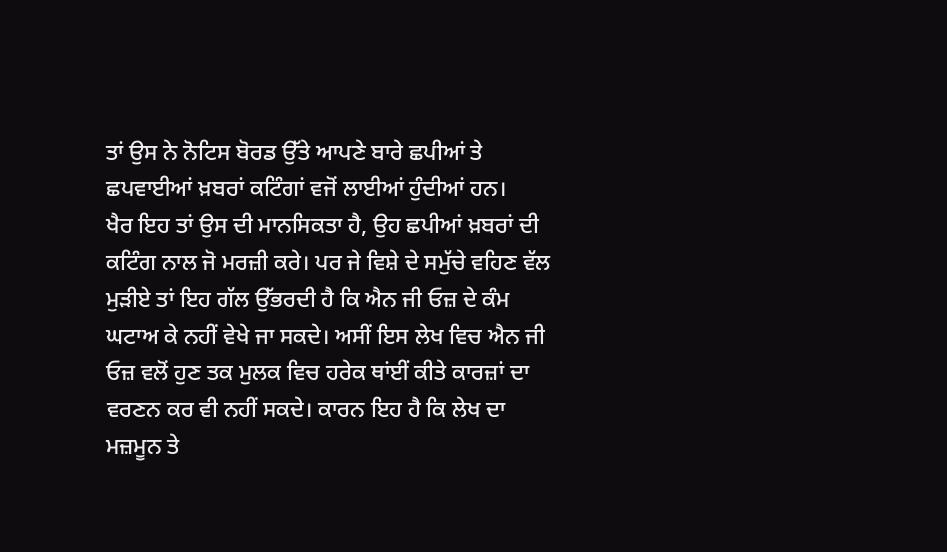ਤਾਂ ਉਸ ਨੇ ਨੋਟਿਸ ਬੋਰਡ ਉੱਤੇ ਆਪਣੇ ਬਾਰੇ ਛਪੀਆਂ ਤੇ ਛਪਵਾਈਆਂ ਖ਼ਬਰਾਂ ਕਟਿੰਗਾਂ ਵਜੋਂ ਲਾਈਆਂ ਹੁੰਦੀਆਂ ਹਨ।
ਖੈਰ ਇਹ ਤਾਂ ਉਸ ਦੀ ਮਾਨਸਿਕਤਾ ਹੈ, ਉਹ ਛਪੀਆਂ ਖ਼ਬਰਾਂ ਦੀ ਕਟਿੰਗ ਨਾਲ ਜੋ ਮਰਜ਼ੀ ਕਰੇ। ਪਰ ਜੇ ਵਿਸ਼ੇ ਦੇ ਸਮੁੱਚੇ ਵਹਿਣ ਵੱਲ ਮੁੜੀਏ ਤਾਂ ਇਹ ਗੱਲ ਉੱਭਰਦੀ ਹੈ ਕਿ ਐਨ ਜੀ ਓਜ਼ ਦੇ ਕੰਮ ਘਟਾਅ ਕੇ ਨਹੀਂ ਵੇਖੇ ਜਾ ਸਕਦੇ। ਅਸੀਂ ਇਸ ਲੇਖ ਵਿਚ ਐਨ ਜੀ ਓਜ਼ ਵਲੋਂ ਹੁਣ ਤਕ ਮੁਲਕ ਵਿਚ ਹਰੇਕ ਥਾਂਈਂ ਕੀਤੇ ਕਾਰਜ਼ਾਂ ਦਾ ਵਰਣਨ ਕਰ ਵੀ ਨਹੀਂ ਸਕਦੇ। ਕਾਰਨ ਇਹ ਹੈ ਕਿ ਲੇਖ ਦਾ ਮਜ਼ਮੂਨ ਤੇ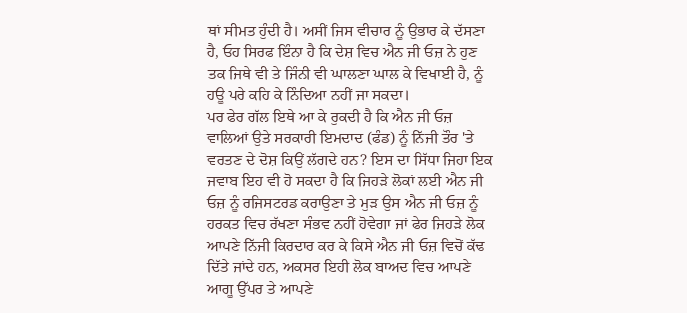ਥਾਂ ਸੀਮਤ ਹੁੰਦੀ ਹੈ। ਅਸੀਂ ਜਿਸ ਵੀਚਾਰ ਨੂੰ ਉਭਾਰ ਕੇ ਦੱਸਣਾ ਹੈ, ਓਹ ਸਿਰਫ ਇੰਨਾ ਹੈ ਕਿ ਦੇਸ਼ ਵਿਚ ਐਨ ਜੀ ਓਜ਼ ਨੇ ਹੁਣ ਤਕ ਜਿਥੇ ਵੀ ਤੇ ਜਿੰਨੀ ਵੀ ਘਾਲਣਾ ਘਾਲ ਕੇ ਵਿਖਾਈ ਹੈ, ਨੂੰ ਹਊ ਪਰੇ ਕਹਿ ਕੇ ਨਿੰਦਿਆ ਨਹੀਂ ਜਾ ਸਕਦਾ।
ਪਰ ਫੇਰ ਗੱਲ ਇਥੇ ਆ ਕੇ ਰੁਕਦੀ ਹੈ ਕਿ ਐਨ ਜੀ ਓਜ਼ ਵਾਲਿਆਂ ਉਤੇ ਸਰਕਾਰੀ ਇਮਦਾਦ (ਫੰਡ) ਨੂੰ ਨਿੱਜੀ ਤੌਰ 'ਤੇ ਵਰਤਣ ਦੇ ਦੋਸ਼ ਕਿਉਂ ਲੱਗਦੇ ਹਨ? ਇਸ ਦਾ ਸਿੱਧਾ ਜਿਹਾ ਇਕ ਜਵਾਬ ਇਹ ਵੀ ਹੋ ਸਕਦਾ ਹੈ ਕਿ ਜਿਹੜੇ ਲੋਕਾਂ ਲਈ ਐਨ ਜੀ ਓਜ਼ ਨੂੰ ਰਜਿਸਟਰਡ ਕਰਾਉਣਾ ਤੇ ਮੁੜ ਉਸ ਐਨ ਜੀ ਓਜ਼ ਨੂੰ ਹਰਕਤ ਵਿਚ ਰੱਖਣਾ ਸੰਭਵ ਨਹੀਂ ਹੋਵੇਗਾ ਜਾਂ ਫੇਰ ਜਿਹੜੇ ਲੋਕ ਆਪਣੇ ਨਿੱਜੀ ਕਿਰਦਾਰ ਕਰ ਕੇ ਕਿਸੇ ਐਨ ਜੀ ਓਜ਼ ਵਿਚੋਂ ਕੱਢ ਦਿੱਤੇ ਜਾਂਦੇ ਹਨ, ਅਕਸਰ ਇਹੀ ਲੋਕ ਬਾਅਦ ਵਿਚ ਆਪਣੇ ਆਗੂ ਉੱਪਰ ਤੇ ਆਪਣੇ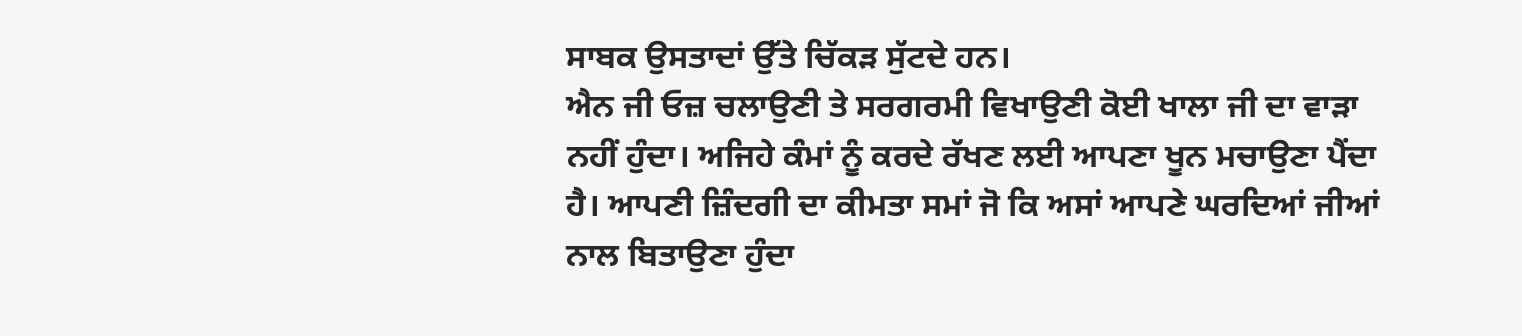ਸਾਬਕ ਉਸਤਾਦਾਂ ਉੱਤੇ ਚਿੱਕੜ ਸੁੱਟਦੇ ਹਨ।
ਐਨ ਜੀ ਓਜ਼ ਚਲਾਉਣੀ ਤੇ ਸਰਗਰਮੀ ਵਿਖਾਉਣੀ ਕੋਈ ਖਾਲਾ ਜੀ ਦਾ ਵਾੜਾ ਨਹੀਂ ਹੁੰਦਾ। ਅਜਿਹੇ ਕੰਮਾਂ ਨੂੰ ਕਰਦੇ ਰੱਖਣ ਲਈ ਆਪਣਾ ਖੂਨ ਮਚਾਉਣਾ ਪੈਂਦਾ ਹੈ। ਆਪਣੀ ਜ਼ਿੰਦਗੀ ਦਾ ਕੀਮਤਾ ਸਮਾਂ ਜੋ ਕਿ ਅਸਾਂ ਆਪਣੇ ਘਰਦਿਆਂ ਜੀਆਂ ਨਾਲ ਬਿਤਾਉਣਾ ਹੁੰਦਾ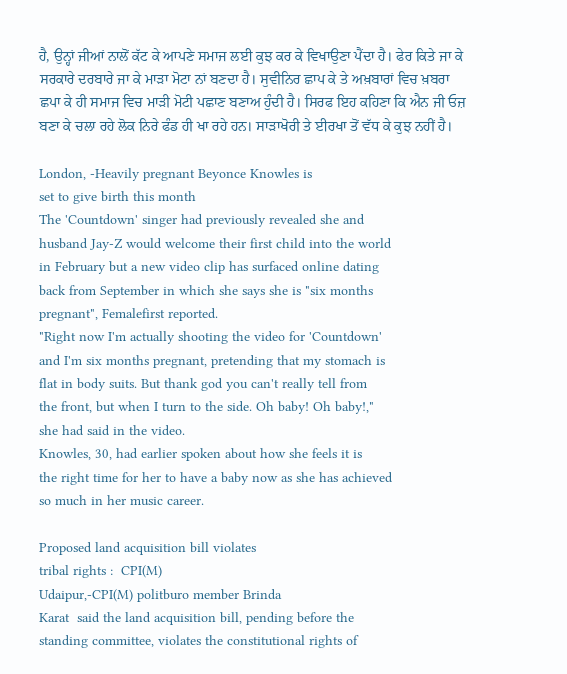ਹੈ, ਉਨ੍ਹਾਂ ਜੀਆਂ ਨਾਲੋਂ ਕੱਟ ਕੇ ਆਪਣੇ ਸਮਾਜ ਲਈ ਕੁਝ ਕਰ ਕੇ ਵਿਖਾਉਣਾ ਪੈਂਦਾ ਹੈ। ਫੇਰ ਕਿਤੇ ਜਾ ਕੇ ਸਰਕਾਰੇ ਦਰਬਾਰੇ ਜਾ ਕੇ ਮਾੜਾ ਮੋਟਾ ਨਾਂ ਬਣਦਾ ਹੈ। ਸੁਵੀਨਿਰ ਛਾਪ ਕੇ ਤੇ ਅਖ਼ਬਾਰਾਂ ਵਿਚ ਖ਼ਬਰਾ ਛਪਾ ਕੇ ਹੀ ਸਮਾਜ ਵਿਚ ਮਾੜੀ ਮੋਟੀ ਪਛਾਣ ਬਣਾਅ ਹੁੰਦੀ ਹੈ। ਸਿਰਫ ਇਹ ਕਹਿਣਾ ਕਿ ਐਨ ਜੀ ਓਜ਼ ਬਣਾ ਕੇ ਚਲਾ ਰਹੇ ਲੋਕ ਨਿਰੇ ਫੰਡ ਹੀ ਖਾ ਰਹੇ ਹਨ। ਸਾੜਾਖੋਰੀ ਤੇ ਈਰਖਾ ਤੋਂ ਵੱਧ ਕੇ ਕੁਝ ਨਹੀਂ ਹੈ।

London, -Heavily pregnant Beyonce Knowles is
set to give birth this month
The 'Countdown' singer had previously revealed she and
husband Jay-Z would welcome their first child into the world
in February but a new video clip has surfaced online dating
back from September in which she says she is "six months
pregnant", Femalefirst reported.
"Right now I'm actually shooting the video for 'Countdown'
and I'm six months pregnant, pretending that my stomach is
flat in body suits. But thank god you can't really tell from
the front, but when I turn to the side. Oh baby! Oh baby!,"
she had said in the video.
Knowles, 30, had earlier spoken about how she feels it is
the right time for her to have a baby now as she has achieved
so much in her music career.

Proposed land acquisition bill violates
tribal rights :  CPI(M)
Udaipur,-CPI(M) politburo member Brinda
Karat  said the land acquisition bill, pending before the
standing committee, violates the constitutional rights of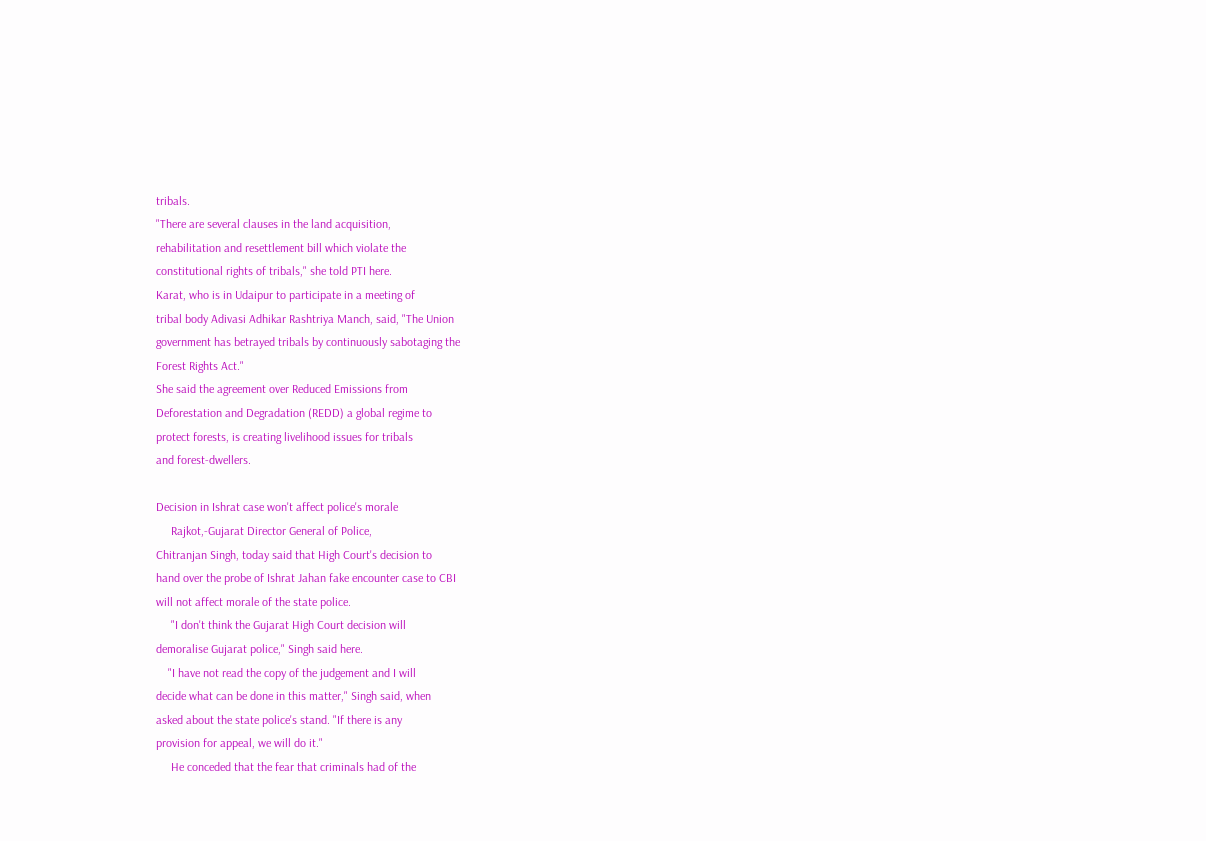tribals.
"There are several clauses in the land acquisition,
rehabilitation and resettlement bill which violate the
constitutional rights of tribals," she told PTI here.
Karat, who is in Udaipur to participate in a meeting of
tribal body Adivasi Adhikar Rashtriya Manch, said, "The Union
government has betrayed tribals by continuously sabotaging the
Forest Rights Act."
She said the agreement over Reduced Emissions from
Deforestation and Degradation (REDD) a global regime to
protect forests, is creating livelihood issues for tribals
and forest-dwellers.

Decision in Ishrat case won't affect police's morale
     Rajkot,-Gujarat Director General of Police,
Chitranjan Singh, today said that High Court's decision to
hand over the probe of Ishrat Jahan fake encounter case to CBI
will not affect morale of the state police.
     "I don't think the Gujarat High Court decision will
demoralise Gujarat police," Singh said here.
    "I have not read the copy of the judgement and I will
decide what can be done in this matter," Singh said, when
asked about the state police's stand. "If there is any
provision for appeal, we will do it."
     He conceded that the fear that criminals had of the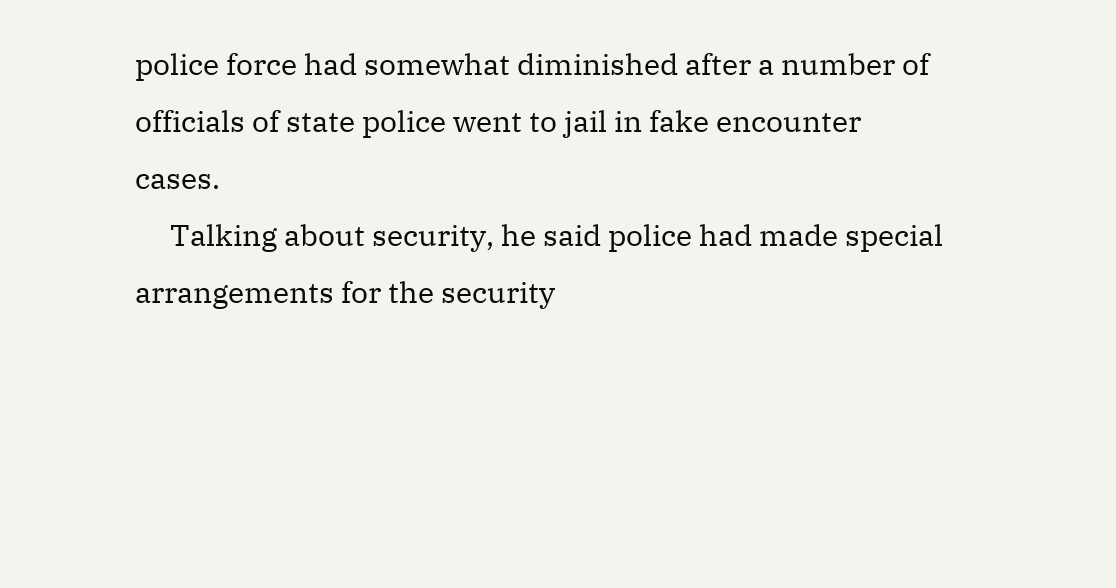police force had somewhat diminished after a number of
officials of state police went to jail in fake encounter
cases.
     Talking about security, he said police had made special
arrangements for the security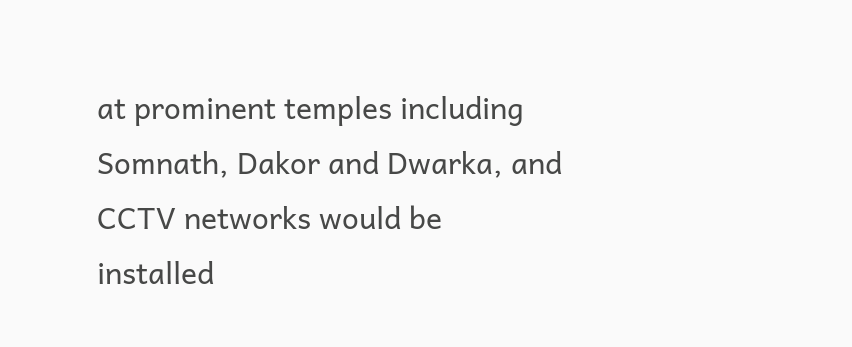at prominent temples including
Somnath, Dakor and Dwarka, and CCTV networks would be
installed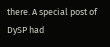there. A special post of DySP had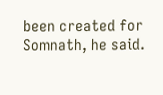been created for
Somnath, he said.